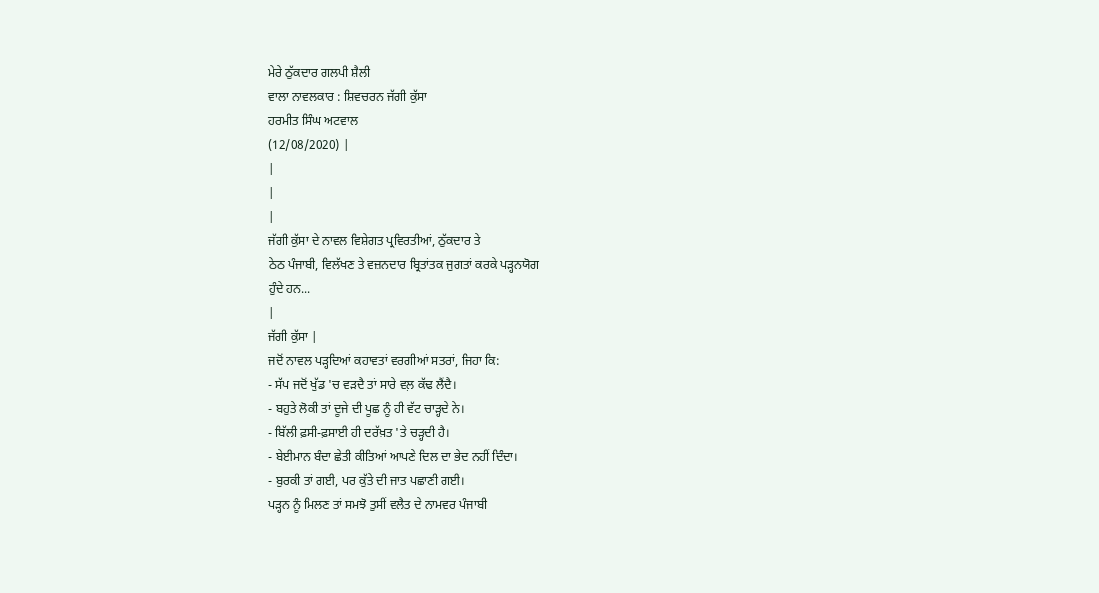ਮੇਰੇ ਠੁੱਕਦਾਰ ਗਲਪੀ ਸ਼ੈਲੀ
ਵਾਲਾ ਨਾਵਲਕਾਰ : ਸ਼ਿਵਚਰਨ ਜੱਗੀ ਕੁੱਸਾ
ਹਰਮੀਤ ਸਿੰਘ ਅਟਵਾਲ
(12/08/2020) |
|
|
|
ਜੱਗੀ ਕੁੱਸਾ ਦੇ ਨਾਵਲ ਵਿਸ਼ੇਗਤ ਪ੍ਰਵਿਰਤੀਆਂ, ਠੁੱਕਦਾਰ ਤੇ
ਠੇਠ ਪੰਜਾਬੀ, ਵਿਲੱਖਣ ਤੇ ਵਜ਼ਨਦਾਰ ਬ੍ਰਿਤਾਂਤਕ ਜੁਗਤਾਂ ਕਰਕੇ ਪੜ੍ਹਨਯੋਗ
ਹੁੰਦੇ ਹਨ...
|
ਜੱਗੀ ਕੁੱਸਾ |
ਜਦੋਂ ਨਾਵਲ ਪੜ੍ਹਦਿਆਂ ਕਹਾਵਤਾਂ ਵਰਗੀਆਂ ਸਤਰਾਂ, ਜਿਹਾ ਕਿ:
- ਸੱਪ ਜਦੋਂ ਖੁੱਡ 'ਚ ਵੜਦੈ ਤਾਂ ਸਾਰੇ ਵਲ਼ ਕੱਢ ਲੈਂਦੈ।
- ਬਹੁਤੇ ਲੋਕੀ ਤਾਂ ਦੂਜੇ ਦੀ ਪੂਛ ਨੂੰ ਹੀ ਵੱਟ ਚਾੜ੍ਹਦੇ ਨੇ।
- ਬਿੱਲੀ ਫ਼ਸੀ-ਫ਼ਸਾਈ ਹੀ ਦਰੱਖ਼ਤ 'ਤੇ ਚੜ੍ਹਦੀ ਹੈ।
- ਬੇਈਮਾਨ ਬੰਦਾ ਛੇਤੀ ਕੀਤਿਆਂ ਆਪਣੇ ਦਿਲ ਦਾ ਭੇਦ ਨਹੀਂ ਦਿੰਦਾ।
- ਬੁਰਕੀ ਤਾਂ ਗਈ, ਪਰ ਕੁੱਤੇ ਦੀ ਜਾਤ ਪਛਾਣੀ ਗਈ।
ਪੜ੍ਹਨ ਨੂੰ ਮਿਲਣ ਤਾਂ ਸਮਝੋ ਤੁਸੀਂ ਵਲੈਤ ਦੇ ਨਾਮਵਰ ਪੰਜਾਬੀ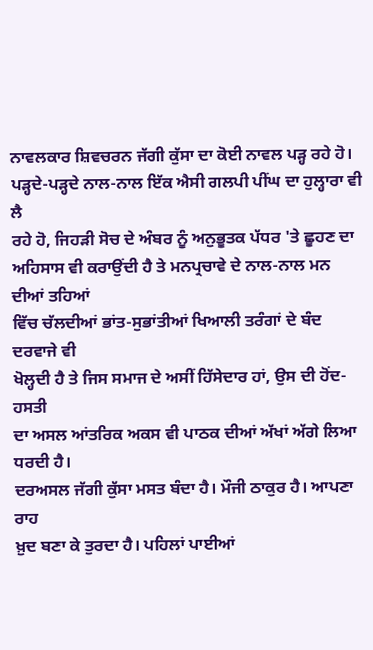ਨਾਵਲਕਾਰ ਸ਼ਿਵਚਰਨ ਜੱਗੀ ਕੁੱਸਾ ਦਾ ਕੋਈ ਨਾਵਲ ਪੜ੍ਹ ਰਹੇ ਹੋ।
ਪੜ੍ਹਦੇ-ਪੜ੍ਹਦੇ ਨਾਲ-ਨਾਲ ਇੱਕ ਐਸੀ ਗਲਪੀ ਪੀਂਘ ਦਾ ਹੁਲ੍ਹਾਰਾ ਵੀ ਲੈ
ਰਹੇ ਹੋ, ਜਿਹੜੀ ਸੋਚ ਦੇ ਅੰਬਰ ਨੂੰ ਅਨੁਭੂਤਕ ਪੱਧਰ 'ਤੇ ਛੂਹਣ ਦਾ
ਅਹਿਸਾਸ ਵੀ ਕਰਾਉਂਦੀ ਹੈ ਤੇ ਮਨਪ੍ਰਚਾਵੇ ਦੇ ਨਾਲ-ਨਾਲ ਮਨ ਦੀਆਂ ਤਹਿਆਂ
ਵਿੱਚ ਚੱਲਦੀਆਂ ਭਾਂਤ-ਸੁਭਾਂਤੀਆਂ ਖਿਆਲੀ ਤਰੰਗਾਂ ਦੇ ਬੰਦ ਦਰਵਾਜੇ ਵੀ
ਖੋਲ੍ਹਦੀ ਹੈ ਤੇ ਜਿਸ ਸਮਾਜ ਦੇ ਅਸੀਂ ਹਿੱਸੇਦਾਰ ਹਾਂ, ਉਸ ਦੀ ਹੋਂਦ-ਹਸਤੀ
ਦਾ ਅਸਲ ਆਂਤਰਿਕ ਅਕਸ ਵੀ ਪਾਠਕ ਦੀਆਂ ਅੱਖਾਂ ਅੱਗੇ ਲਿਆ ਧਰਦੀ ਹੈ।
ਦਰਅਸਲ ਜੱਗੀ ਕੁੱਸਾ ਮਸਤ ਬੰਦਾ ਹੈ। ਮੌਜੀ ਠਾਕੁਰ ਹੈ। ਆਪਣਾ ਰਾਹ
ਖ਼ੁਦ ਬਣਾ ਕੇ ਤੁਰਦਾ ਹੈ। ਪਹਿਲਾਂ ਪਾਈਆਂ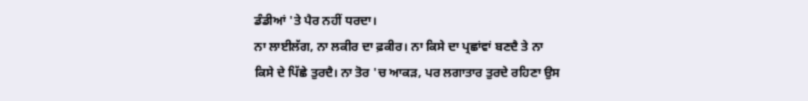ਡੰਡੀਆਂ 'ਤੇ ਪੈਰ ਨਹੀਂ ਧਰਦਾ।
ਨਾ ਲਾਈਲੱਗ, ਨਾ ਲਕੀਰ ਦਾ ਫ਼ਕੀਰ। ਨਾ ਕਿਸੇ ਦਾ ਪ੍ਰਛਾਂਵਾਂ ਬਣਦੈ ਤੇ ਨਾ
ਕਿਸੇ ਦੇ ਪਿੱਛੇ ਤੁਰਦੈ। ਨਾ ਤੋਰ 'ਚ ਆਕੜ, ਪਰ ਲਗਾਤਾਰ ਤੁਰਦੇ ਰਹਿਣਾ ਉਸ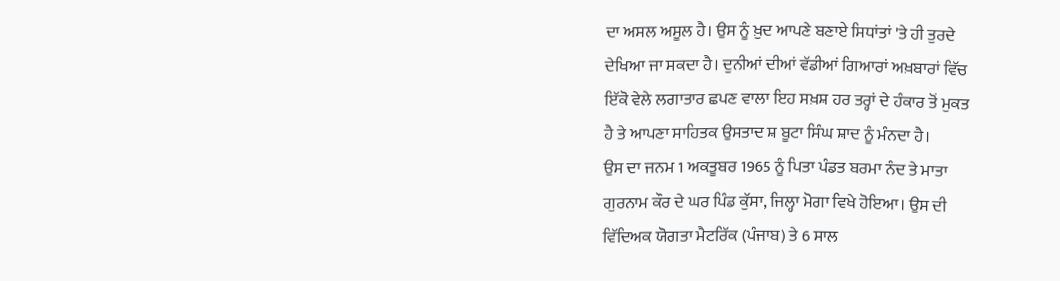ਦਾ ਅਸਲ ਅਸੂਲ ਹੈ। ਉਸ ਨੂੰ ਖ਼ੁਦ ਆਪਣੇ ਬਣਾਏ ਸਿਧਾਂਤਾਂ 'ਤੇ ਹੀ ਤੁਰਦੇ
ਦੇਖਿਆ ਜਾ ਸਕਦਾ ਹੈ। ਦੁਨੀਆਂ ਦੀਆਂ ਵੱਡੀਆਂ ਗਿਆਰਾਂ ਅਖ਼ਬਾਰਾਂ ਵਿੱਚ
ਇੱਕੋ ਵੇਲੇ ਲਗਾਤਾਰ ਛਪਣ ਵਾਲਾ ਇਹ ਸਖ਼ਸ਼ ਹਰ ਤਰ੍ਹਾਂ ਦੇ ਹੰਕਾਰ ਤੋਂ ਮੁਕਤ
ਹੈ ਤੇ ਆਪਣਾ ਸਾਹਿਤਕ ਉਸਤਾਦ ਸ਼ ਬੂਟਾ ਸਿੰਘ ਸ਼ਾਦ ਨੂੰ ਮੰਨਦਾ ਹੈ।
ਉਸ ਦਾ ਜਨਮ 1 ਅਕਤੂਬਰ 1965 ਨੂੰ ਪਿਤਾ ਪੰਡਤ ਬਰਮਾ ਨੰਦ ਤੇ ਮਾਤਾ
ਗੁਰਨਾਮ ਕੌਰ ਦੇ ਘਰ ਪਿੰਡ ਕੁੱਸਾ, ਜਿਲ੍ਹਾ ਮੋਗਾ ਵਿਖੇ ਹੋਇਆ। ਉਸ ਦੀ
ਵਿੱਦਿਅਕ ਯੋਗਤਾ ਮੈਟਰਿੱਕ (ਪੰਜਾਬ) ਤੇ 6 ਸਾਲ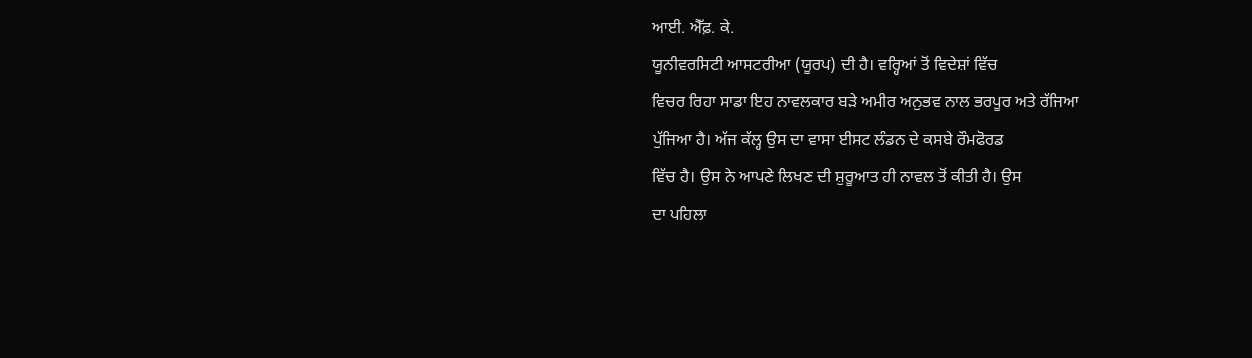ਆਈ. ਐੱਫ਼. ਕੇ.
ਯੂਨੀਵਰਸਿਟੀ ਆਸਟਰੀਆ (ਯੂਰਪ) ਦੀ ਹੈ। ਵਰ੍ਹਿਆਂ ਤੋਂ ਵਿਦੇਸ਼ਾਂ ਵਿੱਚ
ਵਿਚਰ ਰਿਹਾ ਸਾਡਾ ਇਹ ਨਾਵਲਕਾਰ ਬੜੇ ਅਮੀਰ ਅਨੁਭਵ ਨਾਲ ਭਰਪੂਰ ਅਤੇ ਰੱਜਿਆ
ਪੁੱਜਿਆ ਹੈ। ਅੱਜ ਕੱਲ੍ਹ ਉਸ ਦਾ ਵਾਸਾ ਈਸਟ ਲੰਡਨ ਦੇ ਕਸਬੇ ਰੌਮਫੋਰਡ
ਵਿੱਚ ਹੈ। ਉਸ ਨੇ ਆਪਣੇ ਲਿਖਣ ਦੀ ਸ਼ੁਰੂਆਤ ਹੀ ਨਾਵਲ ਤੋਂ ਕੀਤੀ ਹੈ। ਉਸ
ਦਾ ਪਹਿਲਾ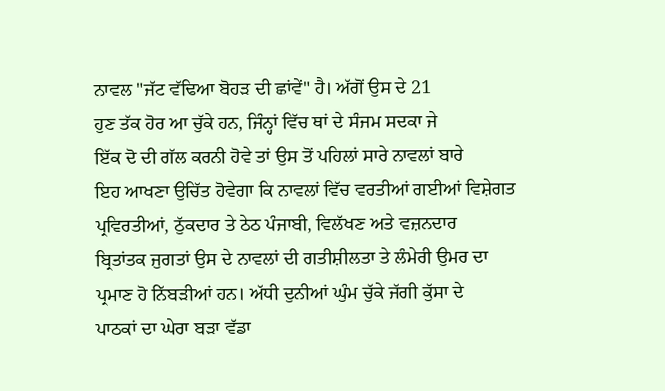ਨਾਵਲ "ਜੱਟ ਵੱਢਿਆ ਬੋਹੜ ਦੀ ਛਾਂਵੇਂ" ਹੈ। ਅੱਗੋਂ ਉਸ ਦੇ 21
ਹੁਣ ਤੱਕ ਹੋਰ ਆ ਚੁੱਕੇ ਹਨ, ਜਿੰਨ੍ਹਾਂ ਵਿੱਚ ਥਾਂ ਦੇ ਸੰਜਮ ਸਦਕਾ ਜੇ
ਇੱਕ ਦੋ ਦੀ ਗੱਲ ਕਰਨੀ ਹੋਵੇ ਤਾਂ ਉਸ ਤੋਂ ਪਹਿਲਾਂ ਸਾਰੇ ਨਾਵਲਾਂ ਬਾਰੇ
ਇਹ ਆਖਣਾ ਉਚਿੱਤ ਹੋਵੇਗਾ ਕਿ ਨਾਵਲਾਂ ਵਿੱਚ ਵਰਤੀਆਂ ਗਈਆਂ ਵਿਸ਼ੇਗਤ
ਪ੍ਰਵਿਰਤੀਆਂ, ਠੁੱਕਦਾਰ ਤੇ ਠੇਠ ਪੰਜਾਬੀ, ਵਿਲੱਖਣ ਅਤੇ ਵਜ਼ਨਦਾਰ
ਬ੍ਰਿਤਾਂਤਕ ਜੁਗਤਾਂ ਉਸ ਦੇ ਨਾਵਲਾਂ ਦੀ ਗਤੀਸ਼ੀਲਤਾ ਤੇ ਲੰਮੇਰੀ ਉਮਰ ਦਾ
ਪ੍ਰਮਾਣ ਹੋ ਨਿੱਬੜੀਆਂ ਹਨ। ਅੱਧੀ ਦੁਨੀਆਂ ਘੁੰਮ ਚੁੱਕੇ ਜੱਗੀ ਕੁੱਸਾ ਦੇ
ਪਾਠਕਾਂ ਦਾ ਘੇਰਾ ਬੜਾ ਵੱਡਾ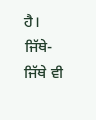ਹੈ।
ਜਿੱਥੇ-ਜਿੱਥੇ ਵੀ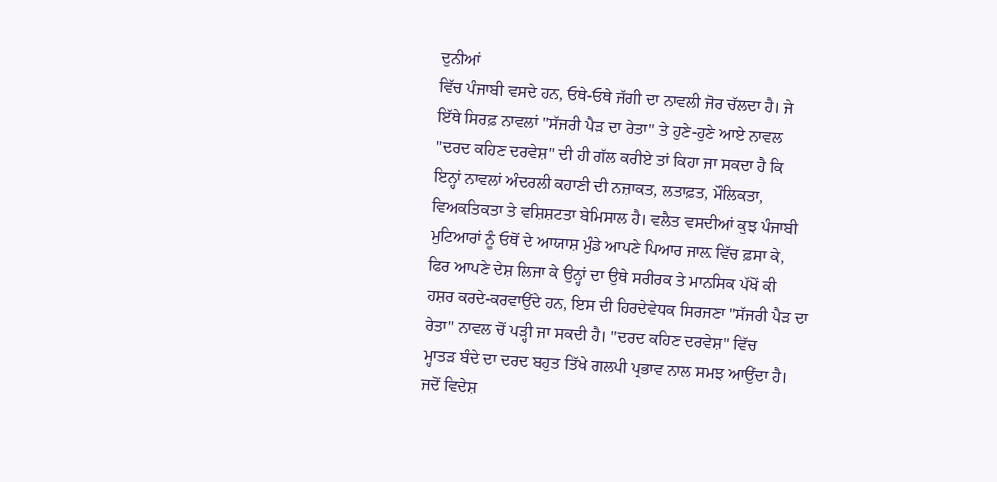ਦੁਨੀਆਂ
ਵਿੱਚ ਪੰਜਾਬੀ ਵਸਦੇ ਹਨ, ਓਥੇ-ਓਥੇ ਜੱਗੀ ਦਾ ਨਾਵਲੀ ਜੋਰ ਚੱਲਦਾ ਹੈ। ਜੇ
ਇੱਥੇ ਸਿਰਫ਼ ਨਾਵਲਾਂ "ਸੱਜਰੀ ਪੈੜ ਦਾ ਰੇਤਾ" ਤੇ ਹੁਣੇ-ਹੁਣੇ ਆਏ ਨਾਵਲ
"ਦਰਦ ਕਹਿਣ ਦਰਵੇਸ਼" ਦੀ ਹੀ ਗੱਲ ਕਰੀਏ ਤਾਂ ਕਿਹਾ ਜਾ ਸਕਦਾ ਹੈ ਕਿ
ਇਨ੍ਹਾਂ ਨਾਵਲਾਂ ਅੰਦਰਲੀ ਕਹਾਣੀ ਦੀ ਨਜ਼ਾਕਤ, ਲਤਾਫ਼ਤ, ਮੌਲਿਕਤਾ,
ਵਿਅਕਤਿਕਤਾ ਤੇ ਵਸ਼ਿਸ਼ਟਤਾ ਬੇਮਿਸਾਲ ਹੈ। ਵਲੈਤ ਵਸਦੀਆਂ ਕੁਝ ਪੰਜਾਬੀ
ਮੁਟਿਆਰਾਂ ਨੂੰ ਓਥੋਂ ਦੇ ਆਯਾਸ਼ ਮੁੰਡੇ ਆਪਣੇ ਪਿਆਰ ਜਾਲ਼ ਵਿੱਚ ਫ਼ਸਾ ਕੇ,
ਫਿਰ ਆਪਣੇ ਦੇਸ਼ ਲਿਜਾ ਕੇ ਉਨ੍ਹਾਂ ਦਾ ਉਥੇ ਸਰੀਰਕ ਤੇ ਮਾਨਸਿਕ ਪੱਖੋਂ ਕੀ
ਹਸ਼ਰ ਕਰਦੇ-ਕਰਵਾਉਂਦੇ ਹਨ, ਇਸ ਦੀ ਹਿਰਦੇਵੇਧਕ ਸਿਰਜਣਾ "ਸੱਜਰੀ ਪੈੜ ਦਾ
ਰੇਤਾ" ਨਾਵਲ ਚੋਂ ਪੜ੍ਹੀ ਜਾ ਸਕਦੀ ਹੈ। "ਦਰਦ ਕਹਿਣ ਦਰਵੇਸ਼" ਵਿੱਚ
ਮ੍ਹਾਤੜ ਬੰਦੇ ਦਾ ਦਰਦ ਬਹੁਤ ਤਿੱਖੇ ਗਲਪੀ ਪ੍ਰਭਾਵ ਨਾਲ ਸਮਝ ਆਉਂਦਾ ਹੈ।
ਜਦੋਂ ਵਿਦੇਸ਼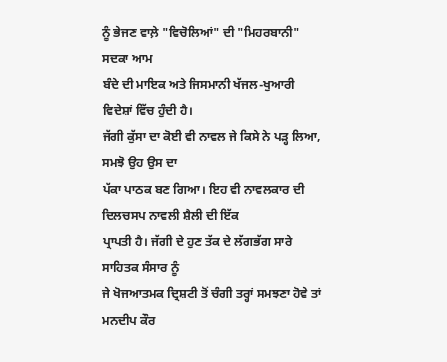ਨੂੰ ਭੇਜਣ ਵਾਲ਼ੇ "ਵਿਚੋਲਿਆਂ" ਦੀ "ਮਿਹਰਬਾਨੀ" ਸਦਕਾ ਆਮ
ਬੰਦੇ ਦੀ ਮਾਇਕ ਅਤੇ ਜਿਸਮਾਨੀ ਖੱਜਲ-ਖੁਆਰੀ ਵਿਦੇਸ਼ਾਂ ਵਿੱਚ ਹੁੰਦੀ ਹੈ।
ਜੱਗੀ ਕੁੱਸਾ ਦਾ ਕੋਈ ਵੀ ਨਾਵਲ ਜੇ ਕਿਸੇ ਨੇ ਪੜ੍ਹ ਲਿਆ, ਸਮਝੋ ਉਹ ਉਸ ਦਾ
ਪੱਕਾ ਪਾਠਕ ਬਣ ਗਿਆ। ਇਹ ਵੀ ਨਾਵਲਕਾਰ ਦੀ ਦਿਲਚਸਪ ਨਾਵਲੀ ਸ਼ੈਲੀ ਦੀ ਇੱਕ
ਪ੍ਰਾਪਤੀ ਹੈ। ਜੱਗੀ ਦੇ ਹੁਣ ਤੱਕ ਦੇ ਲੱਗਭੱਗ ਸਾਰੇ ਸਾਹਿਤਕ ਸੰਸਾਰ ਨੂੰ
ਜੇ ਖੋਜਆਤਮਕ ਦ੍ਰਿਸ਼ਟੀ ਤੋਂ ਚੰਗੀ ਤਰ੍ਹਾਂ ਸਮਝਣਾ ਹੋਵੇ ਤਾਂ ਮਨਦੀਪ ਕੌਰ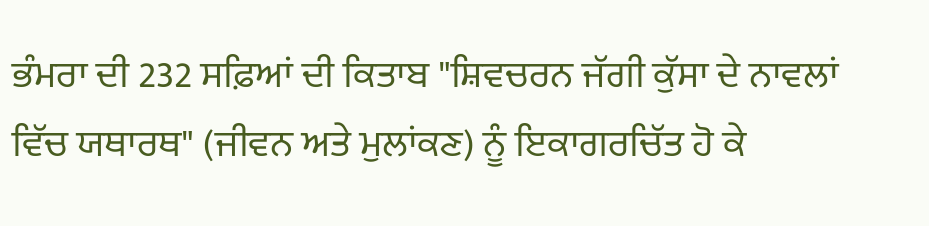ਭੰਮਰਾ ਦੀ 232 ਸਫ਼ਿਆਂ ਦੀ ਕਿਤਾਬ "ਸ਼ਿਵਚਰਨ ਜੱਗੀ ਕੁੱਸਾ ਦੇ ਨਾਵਲਾਂ
ਵਿੱਚ ਯਥਾਰਥ" (ਜੀਵਨ ਅਤੇ ਮੁਲਾਂਕਣ) ਨੂੰ ਇਕਾਗਰਚਿੱਤ ਹੋ ਕੇ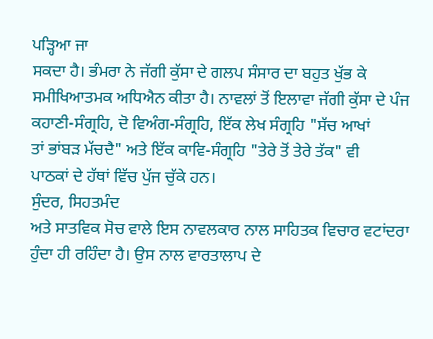ਪੜ੍ਹਿਆ ਜਾ
ਸਕਦਾ ਹੈ। ਭੰਮਰਾ ਨੇ ਜੱਗੀ ਕੁੱਸਾ ਦੇ ਗਲਪ ਸੰਸਾਰ ਦਾ ਬਹੁਤ ਖੁੱਭ ਕੇ
ਸਮੀਖਿਆਤਮਕ ਅਧਿਐਨ ਕੀਤਾ ਹੈ। ਨਾਵਲਾਂ ਤੋਂ ਇਲਾਵਾ ਜੱਗੀ ਕੁੱਸਾ ਦੇ ਪੰਜ
ਕਹਾਣੀ-ਸੰਗ੍ਰਹਿ, ਦੋ ਵਿਅੰਗ-ਸੰਗ੍ਰਹਿ, ਇੱਕ ਲੇਖ ਸੰਗ੍ਰਹਿ "ਸੱਚ ਆਖਾਂ
ਤਾਂ ਭਾਂਬੜ ਮੱਚਦੈ" ਅਤੇ ਇੱਕ ਕਾਵਿ-ਸੰਗ੍ਰਹਿ "ਤੇਰੇ ਤੋਂ ਤੇਰੇ ਤੱਕ" ਵੀ
ਪਾਠਕਾਂ ਦੇ ਹੱਥਾਂ ਵਿੱਚ ਪੁੱਜ ਚੁੱਕੇ ਹਨ।
ਸੁੰਦਰ, ਸਿਹਤਮੰਦ
ਅਤੇ ਸਾਤਵਿਕ ਸੋਚ ਵਾਲੇ ਇਸ ਨਾਵਲਕਾਰ ਨਾਲ ਸਾਹਿਤਕ ਵਿਚਾਰ ਵਟਾਂਦਰਾ
ਹੁੰਦਾ ਹੀ ਰਹਿੰਦਾ ਹੈ। ਉਸ ਨਾਲ ਵਾਰਤਾਲਾਪ ਦੇ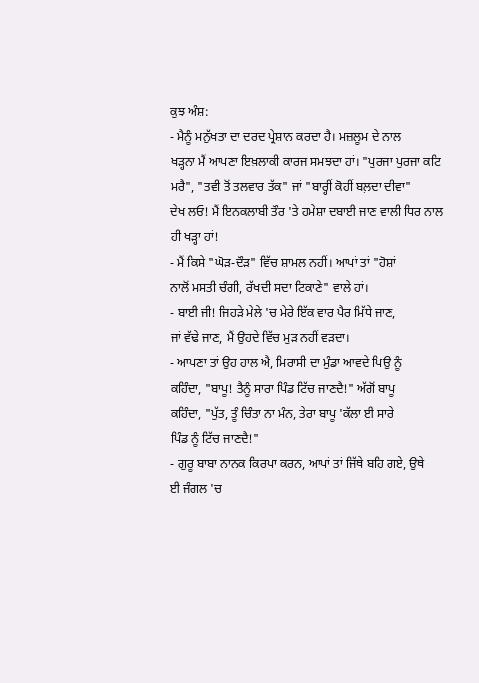ਕੁਝ ਅੰਸ਼:
- ਮੈਨੂੰ ਮਨੁੱਖਤਾ ਦਾ ਦਰਦ ਪ੍ਰੇਸ਼ਾਨ ਕਰਦਾ ਹੈ। ਮਜ਼ਲੂਮ ਦੇ ਨਾਲ
ਖੜ੍ਹਨਾ ਮੈਂ ਆਪਣਾ ਇਖ਼ਲਾਕੀ ਕਾਰਜ ਸਮਝਦਾ ਹਾਂ। "ਪੁਰਜਾ ਪੁਰਜਾ ਕਟਿ
ਮਰੈ", "ਤਵੀ ਤੋਂ ਤਲਵਾਰ ਤੱਕ" ਜਾਂ "ਬਾਰ੍ਹੀਂ ਕੋਹੀਂ ਬਲ਼ਦਾ ਦੀਵਾ"
ਦੇਖ ਲਓ! ਮੈਂ ਇਨਕਲਾਬੀ ਤੌਰ 'ਤੇ ਹਮੇਸ਼ਾ ਦਬਾਈ ਜਾਣ ਵਾਲੀ ਧਿਰ ਨਾਲ
ਹੀ ਖੜ੍ਹਾ ਹਾਂ!
- ਮੈਂ ਕਿਸੇ "ਘੋੜ-ਦੌੜ" ਵਿੱਚ ਸ਼ਾਮਲ ਨਹੀਂ। ਆਪਾਂ ਤਾਂ "ਹੋਸ਼ਾਂ
ਨਾਲੋਂ ਮਸਤੀ ਚੰਗੀ, ਰੱਖਦੀ ਸਦਾ ਟਿਕਾਣੇ" ਵਾਲੇ ਹਾਂ।
- ਬਾਈ ਜੀ! ਜਿਹੜੇ ਮੇਲੇ 'ਚ ਮੇਰੇ ਇੱਕ ਵਾਰ ਪੈਰ ਮਿੱਧੇ ਜਾਣ,
ਜਾਂ ਵੱਢੇ ਜਾਣ, ਮੈਂ ਉਹਦੇ ਵਿੱਚ ਮੁੜ ਨਹੀਂ ਵੜਦਾ।
- ਆਪਣਾ ਤਾਂ ਉਹ ਹਾਲ ਐ, ਮਿਰਾਸੀ ਦਾ ਮੁੰਡਾ ਆਵਦੇ ਪਿਉ ਨੂੰ
ਕਹਿੰਦਾ, "ਬਾਪੂ! ਤੈਨੂੰ ਸਾਰਾ ਪਿੰਡ ਟਿੱਚ ਜਾਣਦੈ!" ਅੱਗੋਂ ਬਾਪੂ
ਕਹਿੰਦਾ, "ਪੁੱਤ, ਤੂੰ ਚਿੰਤਾ ਨਾ ਮੰਨ, ਤੇਰਾ ਬਾਪੂ 'ਕੱਲਾ ਈ ਸਾਰੇ
ਪਿੰਡ ਨੂੰ ਟਿੱਚ ਜਾਣਦੈ!"
- ਗੁਰੂ ਬਾਬਾ ਨਾਨਕ ਕਿਰਪਾ ਕਰਨ, ਆਪਾਂ ਤਾਂ ਜਿੱਥੇ ਬਹਿ ਗਏ, ਉਥੇ
ਈ ਜੰਗਲ 'ਚ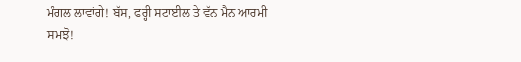ਮੰਗਲ ਲਾਵਾਂਗੇ! ਬੱਸ, ਫਰ੍ਹੀ ਸਟਾਈਲ ਤੇ ਵੱਨ ਮੈਨ ਆਰਮੀ
ਸਮਝੋ!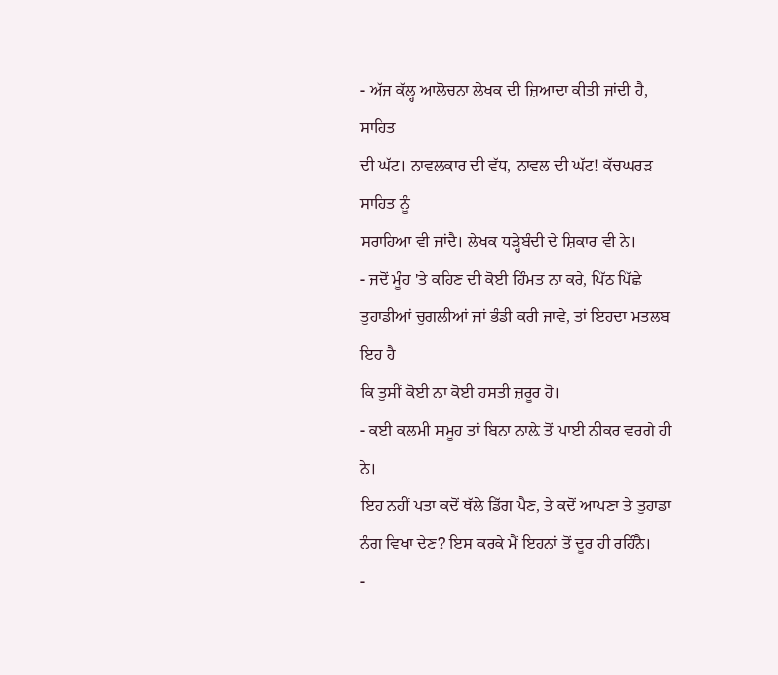- ਅੱਜ ਕੱਲ੍ਹ ਆਲੋਚਨਾ ਲੇਖਕ ਦੀ ਜ਼ਿਆਦਾ ਕੀਤੀ ਜਾਂਦੀ ਹੈ, ਸਾਹਿਤ
ਦੀ ਘੱਟ। ਨਾਵਲਕਾਰ ਦੀ ਵੱਧ, ਨਾਵਲ ਦੀ ਘੱਟ! ਕੱਚਘਰੜ ਸਾਹਿਤ ਨੂੰ
ਸਰਾਹਿਆ ਵੀ ਜਾਂਦੈ। ਲੇਖਕ ਧੜ੍ਹੇਬੰਦੀ ਦੇ ਸ਼ਿਕਾਰ ਵੀ ਨੇ।
- ਜਦੋਂ ਮੂੰਹ 'ਤੇ ਕਹਿਣ ਦੀ ਕੋਈ ਹਿੰਮਤ ਨਾ ਕਰੇ, ਪਿੱਠ ਪਿੱਛੇ
ਤੁਹਾਡੀਆਂ ਚੁਗਲੀਆਂ ਜਾਂ ਭੰਡੀ ਕਰੀ ਜਾਵੇ, ਤਾਂ ਇਹਦਾ ਮਤਲਬ ਇਹ ਹੈ
ਕਿ ਤੁਸੀਂ ਕੋਈ ਨਾ ਕੋਈ ਹਸਤੀ ਜ਼ਰੂਰ ਹੋ।
- ਕਈ ਕਲਮੀ ਸਮੂਹ ਤਾਂ ਬਿਨਾ ਨਾਲ਼ੇ ਤੋਂ ਪਾਈ ਨੀਕਰ ਵਰਗੇ ਹੀ ਨੇ।
ਇਹ ਨਹੀਂ ਪਤਾ ਕਦੋਂ ਥੱਲੇ ਡਿੱਗ ਪੈਣ, ਤੇ ਕਦੋਂ ਆਪਣਾ ਤੇ ਤੁਹਾਡਾ
ਨੰਗ ਵਿਖਾ ਦੇਣ? ਇਸ ਕਰਕੇ ਮੈਂ ਇਹਨਾਂ ਤੋਂ ਦੂਰ ਹੀ ਰਹਿੰਨੈ।
-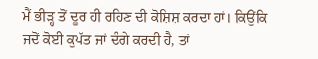ਮੈਂ ਭੀੜ੍ਹ ਤੋਂ ਦੂਰ ਹੀ ਰਹਿਣ ਦੀ ਕੋਸ਼ਿਸ਼ ਕਰਦਾ ਹਾਂ। ਕਿਉਂਕਿ
ਜਦੋਂ ਕੋਈ ਕੁਪੱਤ ਜਾਂ ਦੰਗੇ ਕਰਦੀ ਹੈ, ਤਾਂ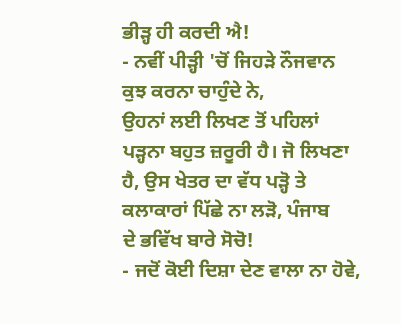ਭੀੜ੍ਹ ਹੀ ਕਰਦੀ ਐ!
- ਨਵੀਂ ਪੀੜ੍ਹੀ 'ਚੋਂ ਜਿਹੜੇ ਨੌਜਵਾਨ ਕੁਝ ਕਰਨਾ ਚਾਹੁੰਦੇ ਨੇ,
ਉਹਨਾਂ ਲਈ ਲਿਖਣ ਤੋਂ ਪਹਿਲਾਂ ਪੜ੍ਹਨਾ ਬਹੁਤ ਜ਼ਰੂਰੀ ਹੈ। ਜੋ ਲਿਖਣਾ
ਹੈ, ਉਸ ਖੇਤਰ ਦਾ ਵੱਧ ਪੜ੍ਹੋ ਤੇ ਕਲਾਕਾਰਾਂ ਪਿੱਛੇ ਨਾ ਲੜੋ, ਪੰਜਾਬ
ਦੇ ਭਵਿੱਖ ਬਾਰੇ ਸੋਚੋ!
- ਜਦੋਂ ਕੋਈ ਦਿਸ਼ਾ ਦੇਣ ਵਾਲਾ ਨਾ ਹੋਵੇ,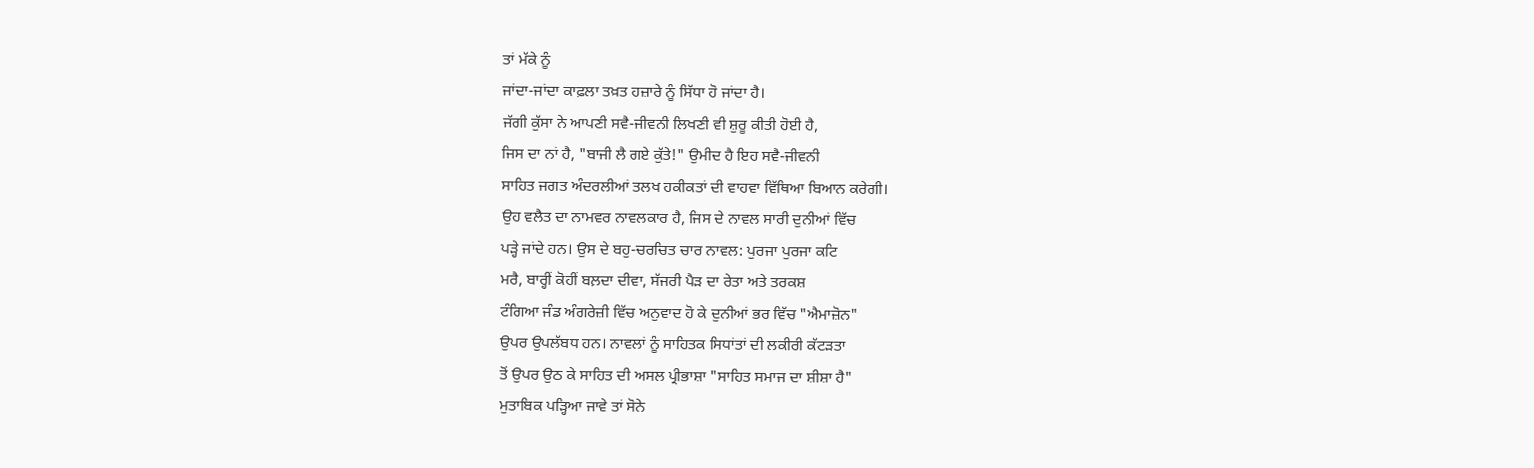ਤਾਂ ਮੱਕੇ ਨੂੰ
ਜਾਂਦਾ-ਜਾਂਦਾ ਕਾਫ਼ਲਾ ਤਖ਼ਤ ਹਜ਼ਾਰੇ ਨੂੰ ਸਿੱਧਾ ਹੋ ਜਾਂਦਾ ਹੈ।
ਜੱਗੀ ਕੁੱਸਾ ਨੇ ਆਪਣੀ ਸਵੈ-ਜੀਵਨੀ ਲਿਖਣੀ ਵੀ ਸ਼ੁਰੂ ਕੀਤੀ ਹੋਈ ਹੈ,
ਜਿਸ ਦਾ ਨਾਂ ਹੈ, "ਬਾਜੀ ਲੈ ਗਏ ਕੁੱਤੇ!" ਉਮੀਦ ਹੈ ਇਹ ਸਵੈ-ਜੀਵਨੀ
ਸਾਹਿਤ ਜਗਤ ਅੰਦਰਲੀਆਂ ਤਲਖ ਹਕੀਕਤਾਂ ਦੀ ਵਾਹਵਾ ਵਿੱਥਿਆ ਬਿਆਨ ਕਰੇਗੀ।
ਉਹ ਵਲੈਤ ਦਾ ਨਾਮਵਰ ਨਾਵਲਕਾਰ ਹੈ, ਜਿਸ ਦੇ ਨਾਵਲ ਸਾਰੀ ਦੁਨੀਆਂ ਵਿੱਚ
ਪੜ੍ਹੇ ਜਾਂਦੇ ਹਨ। ਉਸ ਦੇ ਬਹੁ-ਚਰਚਿਤ ਚਾਰ ਨਾਵਲ: ਪੁਰਜਾ ਪੁਰਜਾ ਕਟਿ
ਮਰੈ, ਬਾਰ੍ਹੀਂ ਕੋਹੀਂ ਬਲ਼ਦਾ ਦੀਵਾ, ਸੱਜਰੀ ਪੈੜ ਦਾ ਰੇਤਾ ਅਤੇ ਤਰਕਸ਼
ਟੰਗਿਆ ਜੰਡ ਅੰਗਰੇਜ਼ੀ ਵਿੱਚ ਅਨੁਵਾਦ ਹੋ ਕੇ ਦੁਨੀਆਂ ਭਰ ਵਿੱਚ "ਐਮਾਜ਼ੋਨ"
ਉਪਰ ਉਪਲੱਬਧ ਹਨ। ਨਾਵਲਾਂ ਨੂੰ ਸਾਹਿਤਕ ਸਿਧਾਂਤਾਂ ਦੀ ਲਕੀਰੀ ਕੱਟੜਤਾ
ਤੋਂ ਉਪਰ ਉਠ ਕੇ ਸਾਹਿਤ ਦੀ ਅਸਲ ਪ੍ਰੀਭਾਸ਼ਾ "ਸਾਹਿਤ ਸਮਾਜ ਦਾ ਸ਼ੀਸ਼ਾ ਹੈ"
ਮੁਤਾਬਿਕ ਪੜ੍ਹਿਆ ਜਾਵੇ ਤਾਂ ਸੋਨੇ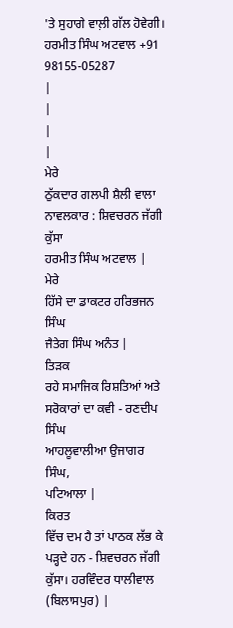'ਤੇ ਸੁਹਾਗੇ ਵਾਲ਼ੀ ਗੱਲ ਹੋਵੇਗੀ।
ਹਰਮੀਤ ਸਿੰਘ ਅਟਵਾਲ +91
98155-05287
|
|
|
|
ਮੇਰੇ
ਠੁੱਕਦਾਰ ਗਲਪੀ ਸ਼ੈਲੀ ਵਾਲਾ ਨਾਵਲਕਾਰ : ਸ਼ਿਵਚਰਨ ਜੱਗੀ ਕੁੱਸਾ
ਹਰਮੀਤ ਸਿੰਘ ਅਟਵਾਲ |
ਮੇਰੇ
ਹਿੱਸੇ ਦਾ ਡਾਕਟਰ ਹਰਿਭਜਨ ਸਿੰਘ
ਜੈਤੇਗ ਸਿੰਘ ਅਨੰਤ |
ਤਿੜਕ
ਰਹੇ ਸਮਾਜਿਕ ਰਿਸ਼ਤਿਆਂ ਅਤੇ ਸਰੋਕਾਰਾਂ ਦਾ ਕਵੀ - ਰਣਦੀਪ ਸਿੰਘ
ਆਹਲੂਵਾਲੀਆ ਉਜਾਗਰ ਸਿੰਘ,
ਪਟਿਆਲਾ |
ਕਿਰਤ
ਵਿੱਚ ਦਮ ਹੈ ਤਾਂ ਪਾਠਕ ਲੱਭ ਕੇ ਪੜ੍ਹਦੇ ਹਨ - ਸ਼ਿਵਚਰਨ ਜੱਗੀ
ਕੁੱਸਾ। ਹਰਵਿੰਦਰ ਧਾਲੀਵਾਲ
(ਬਿਲਾਸਪੁਰ) |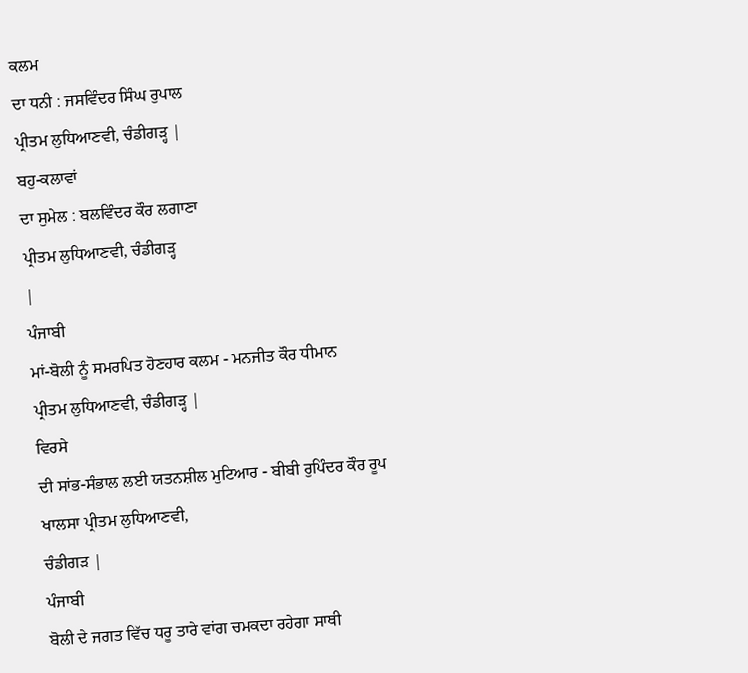ਕਲਮ
ਦਾ ਧਨੀ : ਜਸਵਿੰਦਰ ਸਿੰਘ ਰੁਪਾਲ
ਪ੍ਰੀਤਮ ਲੁਧਿਆਣਵੀ, ਚੰਡੀਗੜ੍ਹ |
ਬਹੁ-ਕਲਾਵਾਂ
ਦਾ ਸੁਮੇਲ : ਬਲਵਿੰਦਰ ਕੌਰ ਲਗਾਣਾ
ਪ੍ਰੀਤਮ ਲੁਧਿਆਣਵੀ, ਚੰਡੀਗੜ੍ਹ
|
ਪੰਜਾਬੀ
ਮਾਂ-ਬੋਲੀ ਨੂੰ ਸਮਰਪਿਤ ਹੋਣਹਾਰ ਕਲਮ - ਮਨਜੀਤ ਕੌਰ ਧੀਮਾਨ
ਪ੍ਰੀਤਮ ਲੁਧਿਆਣਵੀ, ਚੰਡੀਗੜ੍ਹ |
ਵਿਰਸੇ
ਦੀ ਸਾਂਭ-ਸੰਭਾਲ ਲਈ ਯਤਨਸ਼ੀਲ ਮੁਟਿਆਰ - ਬੀਬੀ ਰੁਪਿੰਦਰ ਕੌਰ ਰੂਪ
ਖਾਲਸਾ ਪ੍ਰੀਤਮ ਲੁਧਿਆਣਵੀ,
ਚੰਡੀਗੜ |
ਪੰਜਾਬੀ
ਬੋਲੀ ਦੇ ਜਗਤ ਵਿੱਚ ਧਰੂ ਤਾਰੇ ਵਾਂਗ ਚਮਕਦਾ ਰਹੇਗਾ ਸਾਥੀ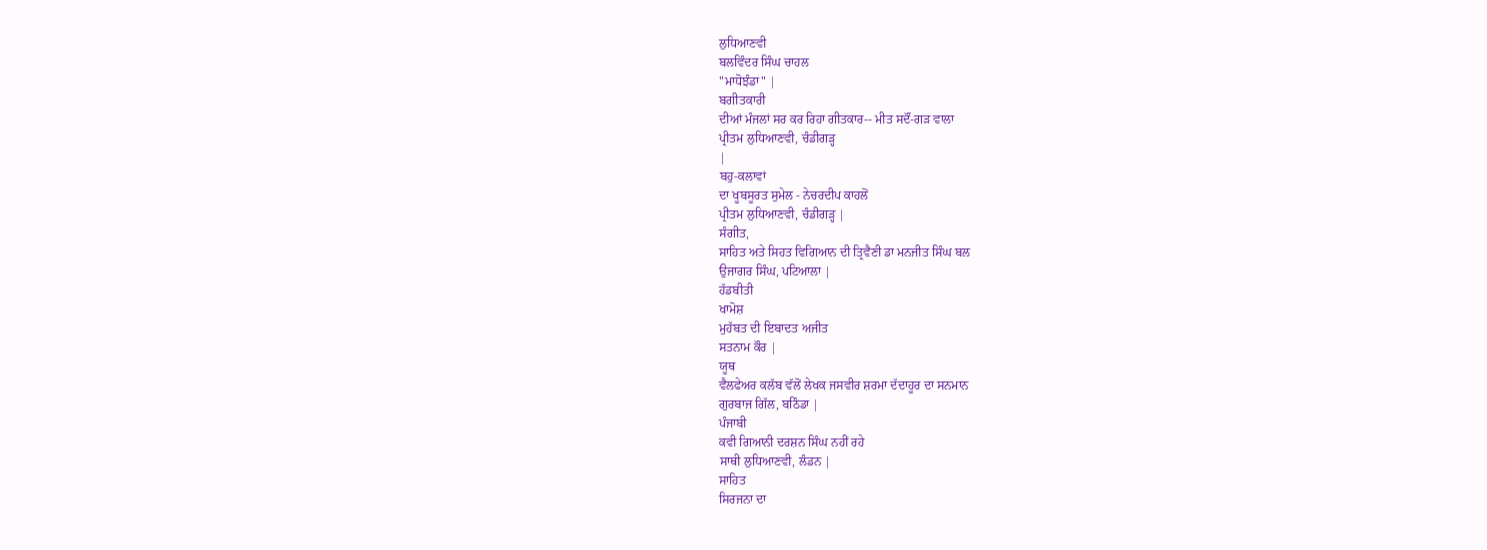ਲੁਧਿਆਣਵੀ
ਬਲਵਿੰਦਰ ਸਿੰਘ ਚਾਹਲ
"ਮਾਧੋਝੰਡਾ" |
ਬਗੀਤਕਾਰੀ
ਦੀਆਂ ਮੰਜਲਾਂ ਸਰ ਕਰ ਰਿਹਾ ਗੀਤਕਾਰ-- ਮੀਤ ਸਦੌਂ-ਗੜ ਵਾਲਾ
ਪ੍ਰੀਤਮ ਲੁਧਿਆਣਵੀ, ਚੰਡੀਗੜ੍ਹ
|
ਬਹੁ-ਕਲਾਵਾਂ
ਦਾ ਖੂਬਸੂਰਤ ਸੁਮੇਲ - ਨੇਚਰਦੀਪ ਕਾਹਲੋਂ
ਪ੍ਰੀਤਮ ਲੁਧਿਆਣਵੀ, ਚੰਡੀਗੜ੍ਹ |
ਸੰਗੀਤ,
ਸਾਹਿਤ ਅਤੇ ਸਿਹਤ ਵਿਗਿਆਨ ਦੀ ਤ੍ਰਿਵੈਣੀ ਡਾ ਮਨਜੀਤ ਸਿੰਘ ਬਲ
ਉਜਾਗਰ ਸਿੰਘ, ਪਟਿਆਲਾ |
ਹੱਡਬੀਤੀ
ਖਾਮੋਸ਼
ਮੁਹੱਬਤ ਦੀ ਇਬਾਦਤ ਅਜੀਤ
ਸਤਨਾਮ ਕੌਰ |
ਯੂਥ
ਵੈਲਫੇਅਰ ਕਲੱਬ ਵੱਲੋਂ ਲੇਖਕ ਜਸਵੀਰ ਸ਼ਰਮਾ ਦੱਦਾਹੂਰ ਦਾ ਸਨਮਾਨ
ਗੁਰਬਾਜ ਗਿੱਲ, ਬਠਿੰਡਾ |
ਪੰਜਾਬੀ
ਕਵੀ ਗਿਆਨੀ ਦਰਸ਼ਨ ਸਿੰਘ ਨਹੀਂ ਰਹੇ
ਸਾਥੀ ਲੁਧਿਆਣਵੀ, ਲੰਡਨ |
ਸਾਹਿਤ
ਸਿਰਜਨਾ ਦਾ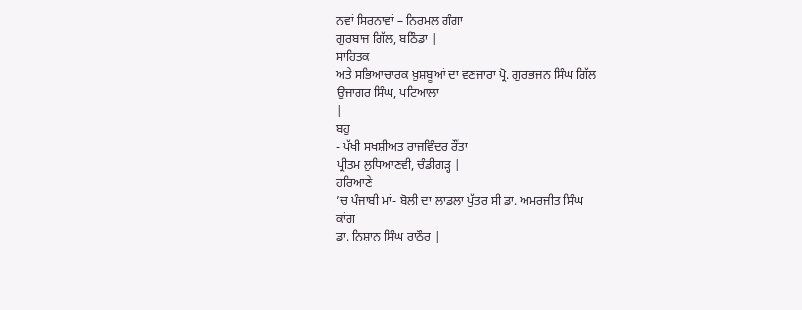ਨਵਾਂ ਸਿਰਨਾਵਾਂ – ਨਿਰਮਲ ਗੰਗਾ
ਗੁਰਬਾਜ ਗਿੱਲ, ਬਠਿੰਡਾ |
ਸਾਹਿਤਕ
ਅਤੇ ਸਭਿਆਚਾਰਕ ਖ਼ੁਸ਼ਬੂਆਂ ਦਾ ਵਣਜਾਰਾ ਪ੍ਰੋ. ਗੁਰਭਜਨ ਸਿੰਘ ਗਿੱਲ
ਉਜਾਗਰ ਸਿੰਘ, ਪਟਿਆਲਾ
|
ਬਹੁ
- ਪੱਖੀ ਸਖਸ਼ੀਅਤ ਰਾਜਵਿੰਦਰ ਰੌਂਤਾ
ਪ੍ਰੀਤਮ ਲੁਧਿਆਣਵੀ, ਚੰਡੀਗੜ੍ਹ |
ਹਰਿਆਣੇ
’ਚ ਪੰਜਾਬੀ ਮਾਂ- ਬੋਲੀ ਦਾ ਲਾਡਲਾ ਪੁੱਤਰ ਸੀ ਡਾ. ਅਮਰਜੀਤ ਸਿੰਘ
ਕਾਂਗ
ਡਾ. ਨਿਸ਼ਾਨ ਸਿੰਘ ਰਾਠੌਰ |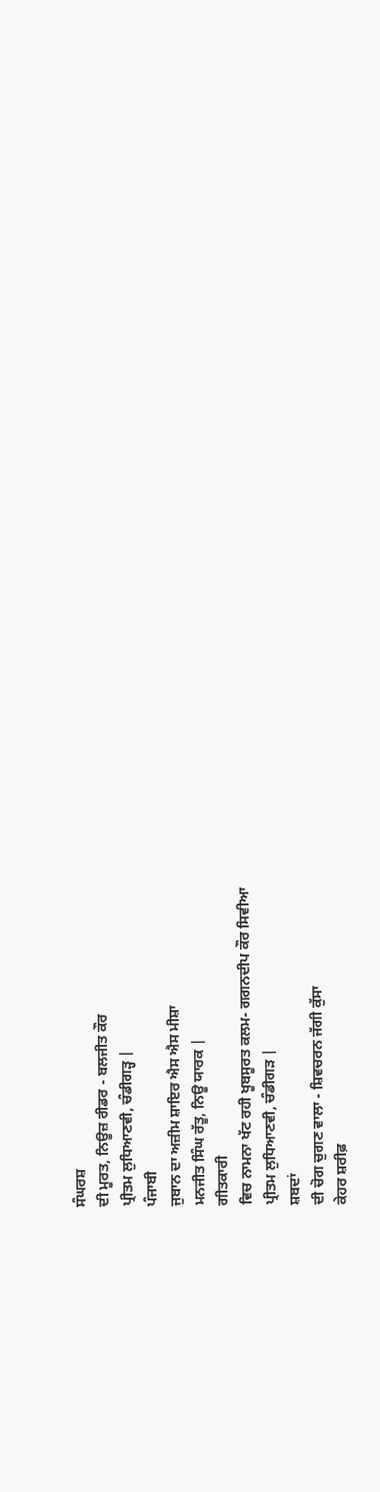ਸੰਘਰਸ਼
ਦੀ ਮੂਰਤ, ਨਿਊਜ਼ ਰੀਡਰ - ਬਲਜੀਤ ਕੌਰ
ਪ੍ਰੀਤਮ ਲੁਧਿਆਣਵੀ, ਚੰਡੀਗੜ੍ਹ |
ਪੰਜਾਬੀ
ਜੁਬਾਨ ਦਾ ਅਜ਼ੀਮ ਸ਼ਾਇਰ ਐਸ ਐਸ ਮੀਸ਼ਾ
ਮਨਜੀਤ ਸਿੰਘ ਰੱਤੂ, ਨਿਊ ਯਾਰਕ |
ਗੀਤਕਾਰੀ
ਵਿਚ ਨਾਮਨਾ ਖੱਟ ਰਹੀ ਖੂਬਸੂਰਤ ਕਲਮ- ਗਗਨਦੀਪ ਕੌਰ ਸਿਵੀਆ
ਪ੍ਰੀਤਮ ਲੁਧਿਆਣਵੀ, ਚੰਡੀਗੜ |
ਸ਼ਬਦਾਂ
ਦੀ ਚੋਗ ਚੁਗਣ ਵਾਲਾ - ਸ਼ਿਵਚਰਨ ਜੱਗੀ ਕੁੱਸਾ
ਕੇਹਰ ਸ਼ਰੀਫ਼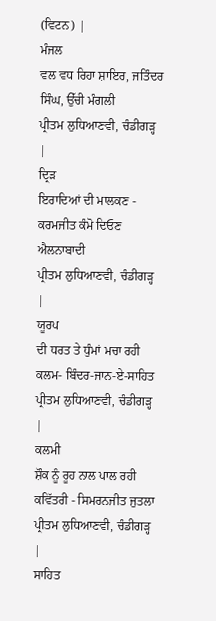(ਵਿਟਨ) |
ਮੰਜਲ
ਵਲ ਵਧ ਰਿਹਾ ਸ਼ਾਇਰ, ਜਤਿੰਦਰ ਸਿੰਘ, ਉੱਚੀ ਮੰਗਲੀ
ਪ੍ਰੀਤਮ ਲੁਧਿਆਣਵੀ, ਚੰਡੀਗੜ੍ਹ |
ਦ੍ਰਿੜ
ਇਰਾਦਿਆਂ ਦੀ ਮਾਲਕਣ - ਕਰਮਜੀਤ ਕੰਮੋ ਦਿਓਣ ਐਲਨਾਬਾਦੀ
ਪ੍ਰੀਤਮ ਲੁਧਿਆਣਵੀ, ਚੰਡੀਗੜ੍ਹ |
ਯੂਰਪ
ਦੀ ਧਰਤ ਤੇ ਧੁੰਮਾਂ ਮਚਾ ਰਹੀ ਕਲਮ- ਬਿੰਦਰ-ਜਾਨ-ਏ-ਸਾਹਿਤ
ਪ੍ਰੀਤਮ ਲੁਧਿਆਣਵੀ, ਚੰਡੀਗੜ੍ਹ |
ਕਲਮੀ
ਸ਼ੌਕ ਨੂੰ ਰੂਹ ਨਾਲ ਪਾਲ ਰਹੀ ਕਵਿੱਤਰੀ - ਸਿਮਰਨਜੀਤ ਜੁਤਲਾ
ਪ੍ਰੀਤਮ ਲੁਧਿਆਣਵੀ, ਚੰਡੀਗੜ੍ਹ |
ਸਾਹਿਤ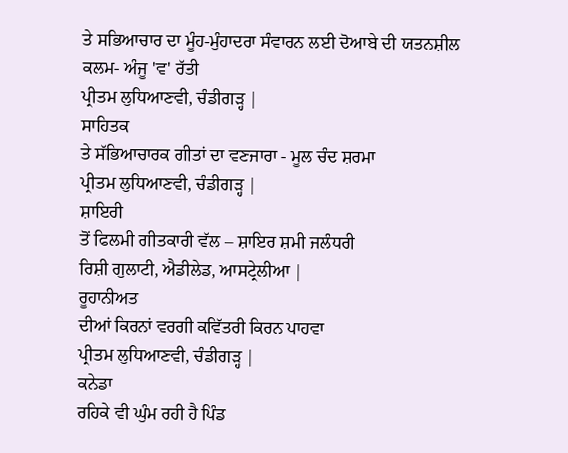ਤੇ ਸਭਿਆਚਾਰ ਦਾ ਮੂੰਹ-ਮੁੰਹਾਦਰਾ ਸੰਵਾਰਨ ਲਈ ਦੋਆਬੇ ਦੀ ਯਤਨਸ਼ੀਲ
ਕਲਮ- ਅੰਜੂ 'ਵ' ਰੱਤੀ
ਪ੍ਰੀਤਮ ਲੁਧਿਆਣਵੀ, ਚੰਡੀਗੜ੍ਹ |
ਸਾਹਿਤਕ
ਤੇ ਸੱਭਿਆਚਾਰਕ ਗੀਤਾਂ ਦਾ ਵਣਜਾਰਾ - ਮੂਲ ਚੰਦ ਸ਼ਰਮਾ
ਪ੍ਰੀਤਮ ਲੁਧਿਆਣਵੀ, ਚੰਡੀਗੜ੍ਹ |
ਸ਼ਾਇਰੀ
ਤੋਂ ਫਿਲਮੀ ਗੀਤਕਾਰੀ ਵੱਲ – ਸ਼ਾਇਰ ਸ਼ਮੀ ਜਲੰਧਰੀ
ਰਿਸ਼ੀ ਗੁਲਾਟੀ, ਐਡੀਲੇਡ, ਆਸਟ੍ਰੇਲੀਆ |
ਰੂਹਾਨੀਅਤ
ਦੀਆਂ ਕਿਰਨਾਂ ਵਰਗੀ ਕਵਿੱਤਰੀ ਕਿਰਨ ਪਾਹਵਾ
ਪ੍ਰੀਤਮ ਲੁਧਿਆਣਵੀ, ਚੰਡੀਗੜ੍ਹ |
ਕਨੇਡਾ
ਰਹਿਕੇ ਵੀ ਘੁੰਮ ਰਹੀ ਹੈ ਪਿੰਡ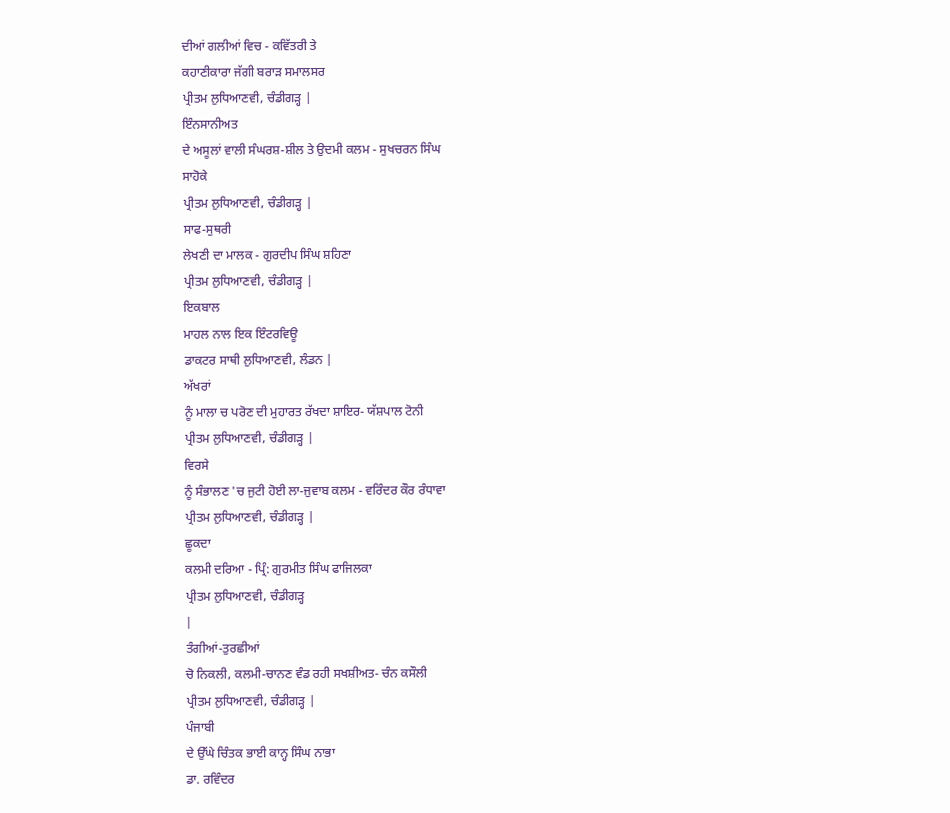ਦੀਆਂ ਗਲੀਆਂ ਵਿਚ - ਕਵਿੱਤਰੀ ਤੇ
ਕਹਾਣੀਕਾਰਾ ਜੱਗੀ ਬਰਾੜ ਸਮਾਲਸਰ
ਪ੍ਰੀਤਮ ਲੁਧਿਆਣਵੀ, ਚੰਡੀਗੜ੍ਹ |
ਇੰਨਸਾਨੀਅਤ
ਦੇ ਅਸੂਲਾਂ ਵਾਲੀ ਸੰਘਰਸ਼-ਸ਼ੀਲ ਤੇ ਉਦਮੀ ਕਲਮ - ਸੁਖਚਰਨ ਸਿੰਘ
ਸਾਹੋਕੇ
ਪ੍ਰੀਤਮ ਲੁਧਿਆਣਵੀ, ਚੰਡੀਗੜ੍ਹ |
ਸਾਫ-ਸੁਥਰੀ
ਲੇਖਣੀ ਦਾ ਮਾਲਕ - ਗੁਰਦੀਪ ਸਿੰਘ ਸ਼ਹਿਣਾ
ਪ੍ਰੀਤਮ ਲੁਧਿਆਣਵੀ, ਚੰਡੀਗੜ੍ਹ |
ਇਕਬਾਲ
ਮਾਹਲ ਨਾਲ ਇਕ ਇੰਟਰਵਿਊ
ਡਾਕਟਰ ਸਾਥੀ ਲੁਧਿਆਣਵੀ, ਲੰਡਨ |
ਅੱਖਰਾਂ
ਨੂੰ ਮਾਲਾ ਚ ਪਰੋਣ ਦੀ ਮੁਹਾਰਤ ਰੱਖਦਾ ਸ਼ਾਇਰ- ਯੱਸ਼ਪਾਲ ਟੋਨੀ
ਪ੍ਰੀਤਮ ਲੁਧਿਆਣਵੀ, ਚੰਡੀਗੜ੍ਹ |
ਵਿਰਸੇ
ਨੂੰ ਸੰਭਾਲਣ 'ਚ ਜੁਟੀ ਹੋਈ ਲਾ-ਜੁਵਾਬ ਕਲਮ - ਵਰਿੰਦਰ ਕੌਰ ਰੰਧਾਵਾ
ਪ੍ਰੀਤਮ ਲੁਧਿਆਣਵੀ, ਚੰਡੀਗੜ੍ਹ |
ਛੂਕਦਾ
ਕਲਮੀ ਦਰਿਆ - ਪ੍ਰਿੰ: ਗੁਰਮੀਤ ਸਿੰਘ ਫਾਜਿਲਕਾ
ਪ੍ਰੀਤਮ ਲੁਧਿਆਣਵੀ, ਚੰਡੀਗੜ੍ਹ
|
ਤੰਗੀਆਂ-ਤੁਰਛੀਆਂ
ਚੋ ਨਿਕਲੀ, ਕਲਮੀ-ਚਾਨਣ ਵੰਡ ਰਹੀ ਸਖਸ਼ੀਅਤ- ਚੰਨ ਕਸੌਲੀ
ਪ੍ਰੀਤਮ ਲੁਧਿਆਣਵੀ, ਚੰਡੀਗੜ੍ਹ |
ਪੰਜਾਬੀ
ਦੇ ਉੱਘੇ ਚਿੰਤਕ ਭਾਈ ਕਾਨ੍ਹ ਸਿੰਘ ਨਾਭਾ
ਡਾ. ਰਵਿੰਦਰ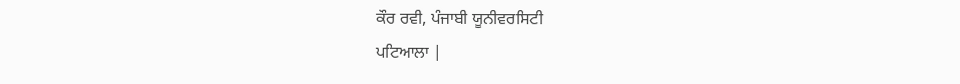ਕੌਰ ਰਵੀ, ਪੰਜਾਬੀ ਯੂਨੀਵਰਸਿਟੀ
ਪਟਿਆਲਾ |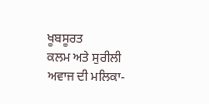ਖੂਬਸੂਰਤ
ਕਲਮ ਅਤੇ ਸੁਰੀਲੀ ਅਵਾਜ ਦੀ ਮਲਿਕਾ-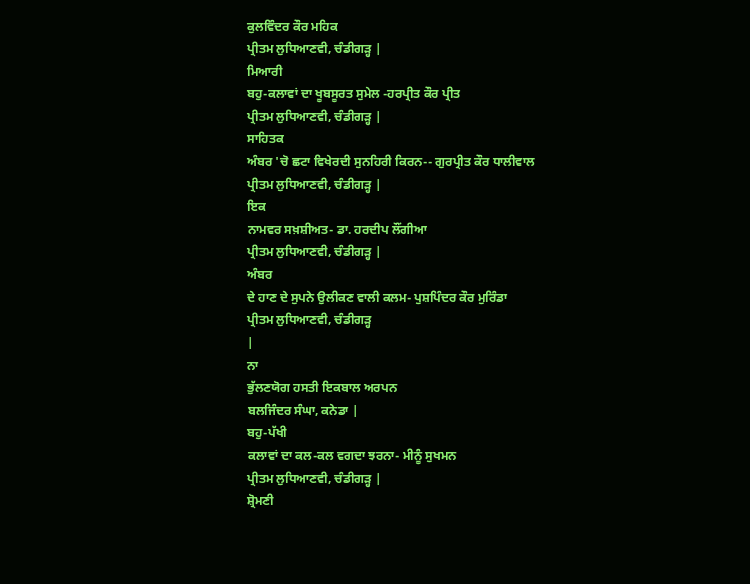ਕੁਲਵਿੰਦਰ ਕੌਰ ਮਹਿਕ
ਪ੍ਰੀਤਮ ਲੁਧਿਆਣਵੀ, ਚੰਡੀਗੜ੍ਹ |
ਮਿਆਰੀ
ਬਹੁ-ਕਲਾਵਾਂ ਦਾ ਖੂਬਸੂਰਤ ਸੁਮੇਲ -ਹਰਪ੍ਰੀਤ ਕੌਰ ਪ੍ਰੀਤ
ਪ੍ਰੀਤਮ ਲੁਧਿਆਣਵੀ, ਚੰਡੀਗੜ੍ਹ |
ਸਾਹਿਤਕ
ਅੰਬਰ 'ਚੋ ਛਟਾ ਵਿਖੇਰਦੀ ਸੁਨਹਿਰੀ ਕਿਰਨ-- ਗੁਰਪ੍ਰੀਤ ਕੌਰ ਧਾਲੀਵਾਲ
ਪ੍ਰੀਤਮ ਲੁਧਿਆਣਵੀ, ਚੰਡੀਗੜ੍ਹ |
ਇਕ
ਨਾਮਵਰ ਸਖ਼ਸ਼ੀਅਤ- ਡਾ. ਹਰਦੀਪ ਲੌਂਗੀਆ
ਪ੍ਰੀਤਮ ਲੁਧਿਆਣਵੀ, ਚੰਡੀਗੜ੍ਹ |
ਅੰਬਰ
ਦੇ ਹਾਣ ਦੇ ਸੁਪਨੇ ਉਲੀਕਣ ਵਾਲੀ ਕਲਮ- ਪੁਸ਼ਪਿੰਦਰ ਕੌਰ ਮੁਰਿੰਡਾ
ਪ੍ਰੀਤਮ ਲੁਧਿਆਣਵੀ, ਚੰਡੀਗੜ੍ਹ
|
ਨਾ
ਭੁੱਲਣਯੋਗ ਹਸਤੀ ਇਕਬਾਲ ਅਰਪਨ
ਬਲਜਿੰਦਰ ਸੰਘਾ, ਕਨੇਡਾ |
ਬਹੁ-ਪੱਖੀ
ਕਲਾਵਾਂ ਦਾ ਕਲ-ਕਲ ਵਗਦਾ ਝਰਨਾ- ਮੀਨੂੰ ਸੁਖਮਨ
ਪ੍ਰੀਤਮ ਲੁਧਿਆਣਵੀ, ਚੰਡੀਗੜ੍ਹ |
ਸ਼੍ਰੋਮਣੀ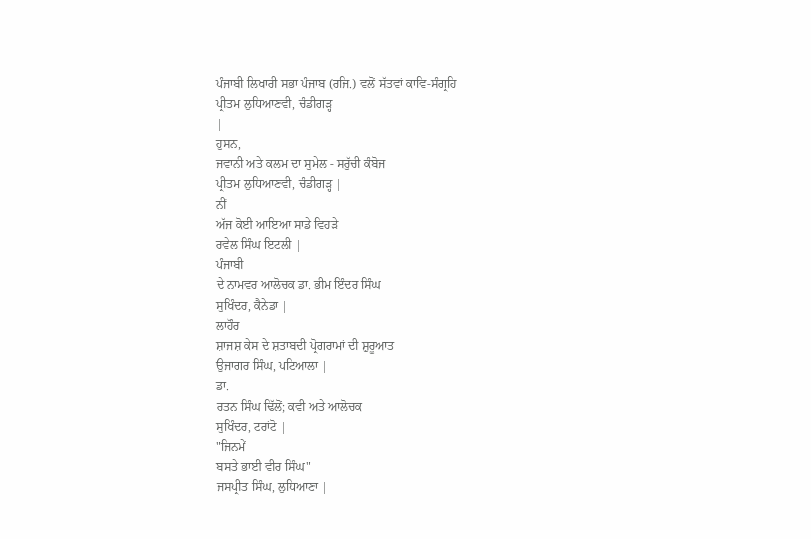ਪੰਜਾਬੀ ਲਿਖਾਰੀ ਸਭਾ ਪੰਜਾਬ (ਰਜਿ.) ਵਲੋਂ ਸੱਤਵਾਂ ਕਾਵਿ-ਸੰਗ੍ਰਹਿ
ਪ੍ਰੀਤਮ ਲੁਧਿਆਣਵੀ, ਚੰਡੀਗੜ੍ਹ
|
ਹੁਸਨ,
ਜਵਾਨੀ ਅਤੇ ਕਲਮ ਦਾ ਸੁਮੇਲ - ਸਰੁੱਚੀ ਕੰਬੋਜ
ਪ੍ਰੀਤਮ ਲੁਧਿਆਣਵੀ, ਚੰਡੀਗੜ੍ਹ |
ਨੀਂ
ਅੱਜ ਕੋਈ ਆਇਆ ਸਾਡੇ ਵਿਹੜੇ
ਰਵੇਲ ਸਿੰਘ ਇਟਲੀ |
ਪੰਜਾਬੀ
ਦੇ ਨਾਮਵਰ ਆਲੋਚਕ ਡਾ. ਭੀਮ ਇੰਦਰ ਸਿੰਘ
ਸੁਖਿੰਦਰ, ਕੈਨੇਡਾ |
ਲਾਹੌਰ
ਸ਼ਾਜਸ਼ ਕੇਸ ਦੇ ਸ਼ਤਾਬਦੀ ਪ੍ਰੋਗਰਾਮਾਂ ਦੀ ਸ਼ੁਰੂਆਤ
ਉਜਾਗਰ ਸਿੰਘ, ਪਟਿਆਲਾ |
ਡਾ.
ਰਤਨ ਸਿੰਘ ਢਿੱਲੋਂ; ਕਵੀ ਅਤੇ ਆਲੋਚਕ
ਸੁਖਿੰਦਰ, ਟਰਾਂਟੋ |
"ਜਿਨਮੇਂ
ਬਸਤੇ ਭਾਈ ਵੀਰ ਸਿੰਘ"
ਜਸਪ੍ਰੀਤ ਸਿੰਘ, ਲੁਧਿਆਣਾ |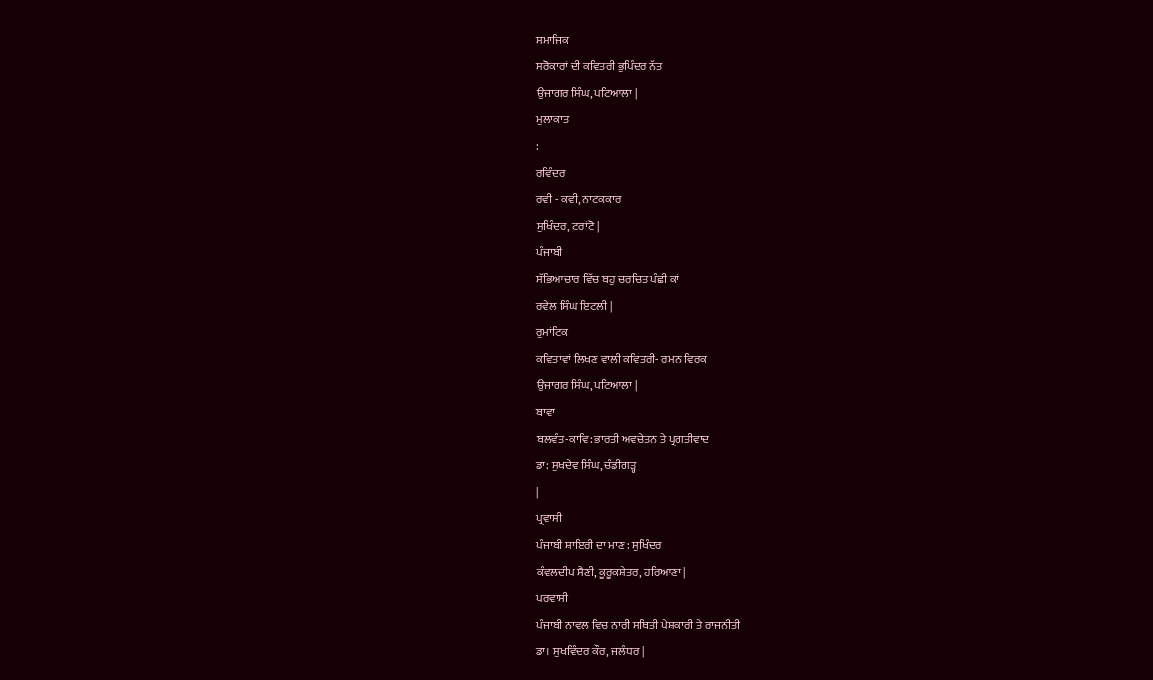ਸਮਾਜਿਕ
ਸਰੋਕਾਰਾਂ ਦੀ ਕਵਿਤਰੀ ਭੁਪਿੰਦਰ ਨੱਤ
ਉਜਾਗਰ ਸਿੰਘ, ਪਟਿਆਲਾ |
ਮੁਲਾਕਾਤ
:
ਰਵਿੰਦਰ
ਰਵੀ - ਕਵੀ, ਨਾਟਕਕਾਰ
ਸੁਖਿੰਦਰ, ਟਰਾਂਟੋ |
ਪੰਜਾਬੀ
ਸੱਭਿਆਚਾਰ ਵਿੱਚ ਬਹੁ ਚਰਚਿਤ ਪੰਛੀ ਕਾਂ
ਰਵੇਲ ਸਿੰਘ ਇਟਲੀ |
ਰੁਮਾਂਟਿਕ
ਕਵਿਤਾਵਾਂ ਲਿਖਣ ਵਾਲੀ ਕਵਿਤਰੀ- ਰਮਨ ਵਿਰਕ
ਉਜਾਗਰ ਸਿੰਘ, ਪਟਿਆਲਾ |
ਬਾਵਾ
ਬਲਵੰਤ-ਕਾਵਿ: ਭਾਰਤੀ ਅਵਚੇਤਨ ਤੇ ਪ੍ਰਗਤੀਵਾਦ
ਡਾ: ਸੁਖਦੇਵ ਸਿੰਘ, ਚੰਡੀਗੜ੍ਹ
|
ਪ੍ਰਵਾਸੀ
ਪੰਜਾਬੀ ਸ਼ਾਇਰੀ ਦਾ ਮਾਣ : ਸੁਖਿੰਦਰ
ਕੰਵਲਦੀਪ ਸੈਣੀ, ਕੂਰੂਕਸ਼ੇਤਰ, ਹਰਿਆਣਾ |
ਪਰਵਾਸੀ
ਪੰਜਾਬੀ ਨਾਵਲ ਵਿਚ ਨਾਰੀ ਸਥਿਤੀ ਪੇਸ਼ਕਾਰੀ ਤੇ ਰਾਜਨੀਤੀ
ਡਾ। ਸੁਖਵਿੰਦਰ ਕੌਰ, ਜਲੰਧਰ |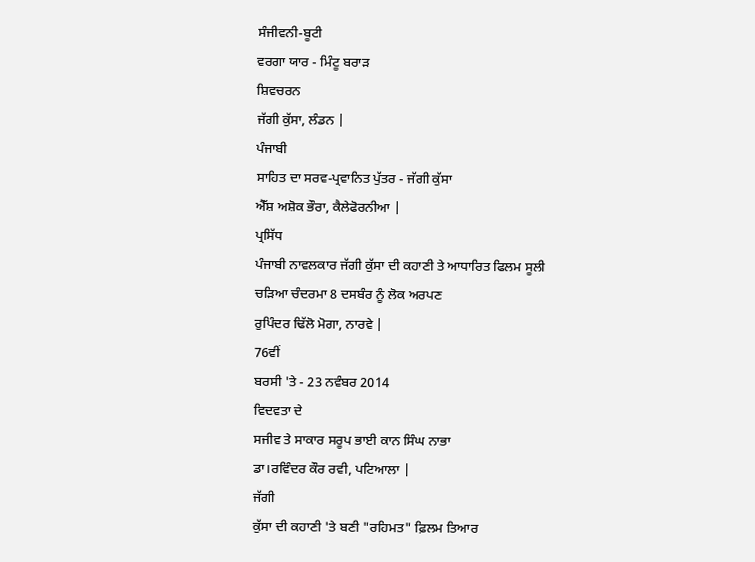ਸੰਜੀਵਨੀ-ਬੂਟੀ
ਵਰਗਾ ਯਾਰ - ਮਿੰਟੂ ਬਰਾੜ
ਸ਼ਿਵਚਰਨ
ਜੱਗੀ ਕੁੱਸਾ, ਲੰਡਨ |
ਪੰਜਾਬੀ
ਸਾਹਿਤ ਦਾ ਸਰਵ-ਪ੍ਰਵਾਨਿਤ ਪੁੱਤਰ - ਜੱਗੀ ਕੁੱਸਾ
ਐੱਸ਼ ਅਸ਼ੋਕ ਭੌਰਾ, ਕੈਲੇਫੋਰਨੀਆ |
ਪ੍ਰਸਿੱਧ
ਪੰਜਾਬੀ ਨਾਵਲਕਾਰ ਜੱਗੀ ਕੁੱਸਾ ਦੀ ਕਹਾਣੀ ਤੇ ਆਧਾਰਿਤ ਫਿਲਮ ਸੂਲੀ
ਚੜਿਆ ਚੰਦਰਮਾ 8 ਦਸਬੰਰ ਨੂੰ ਲੋਕ ਅਰਪਣ
ਰੁਪਿੰਦਰ ਢਿੱਲੋ ਮੋਗਾ, ਨਾਰਵੇ |
76ਵੀਂ
ਬਰਸੀ 'ਤੇ - 23 ਨਵੰਬਰ 2014
ਵਿਦਵਤਾ ਦੇ
ਸਜੀਵ ਤੇ ਸਾਕਾਰ ਸਰੂਪ ਭਾਈ ਕਾਨ ਸਿੰਘ ਨਾਭਾ
ਡਾ।ਰਵਿੰਦਰ ਕੌਰ ਰਵੀ, ਪਟਿਆਲਾ |
ਜੱਗੀ
ਕੁੱਸਾ ਦੀ ਕਹਾਣੀ 'ਤੇ ਬਣੀ "ਰਹਿਮਤ" ਫ਼ਿਲਮ ਤਿਆਰ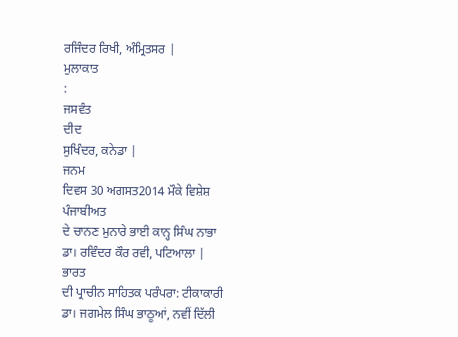ਰਜਿੰਦਰ ਰਿਖੀ, ਅੰਮ੍ਰਿਤਸਰ |
ਮੁਲਾਕਾਤ
:
ਜਸਵੰਤ
ਦੀਦ
ਸੁਖਿੰਦਰ, ਕਨੇਡਾ |
ਜਨਮ
ਦਿਵਸ 30 ਅਗਸਤ2014 ਮੌਕੇ ਵਿਸ਼ੇਸ਼
ਪੰਜਾਬੀਅਤ
ਦੇ ਚਾਨਣ ਮੁਨਾਰੇ ਭਾਈ ਕਾਨ੍ਹ ਸਿੰਘ ਨਾਭਾ
ਡਾ। ਰਵਿੰਦਰ ਕੌਰ ਰਵੀ, ਪਟਿਆਲਾ |
ਭਾਰਤ
ਦੀ ਪ੍ਰਾਚੀਨ ਸਾਹਿਤਕ ਪਰੰਪਰਾ: ਟੀਕਾਕਾਰੀ
ਡਾ। ਜਗਮੇਲ ਸਿੰਘ ਭਾਠੂਆਂ, ਨਵੀਂ ਦਿੱਲੀ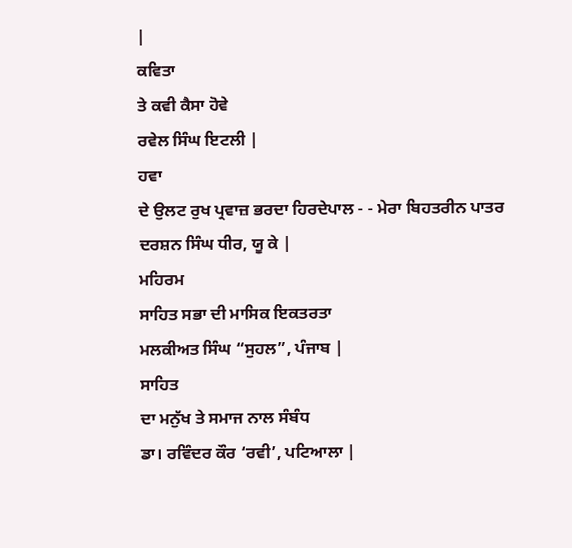|
ਕਵਿਤਾ
ਤੇ ਕਵੀ ਕੈਸਾ ਹੋਵੇ
ਰਵੇਲ ਸਿੰਘ ਇਟਲੀ |
ਹਵਾ
ਦੇ ਉਲਟ ਰੁਖ ਪ੍ਰਵਾਜ਼ ਭਰਦਾ ਹਿਰਦੇਪਾਲ - - ਮੇਰਾ ਬਿਹਤਰੀਨ ਪਾਤਰ
ਦਰਸ਼ਨ ਸਿੰਘ ਧੀਰ, ਯੂ ਕੇ |
ਮਹਿਰਮ
ਸਾਹਿਤ ਸਭਾ ਦੀ ਮਾਸਿਕ ਇਕਤਰਤਾ
ਮਲਕੀਅਤ ਸਿੰਘ “ਸੁਹਲ”, ਪੰਜਾਬ |
ਸਾਹਿਤ
ਦਾ ਮਨੁੱਖ ਤੇ ਸਮਾਜ ਨਾਲ ਸੰਬੰਧ
ਡਾ। ਰਵਿੰਦਰ ਕੌਰ ‘ਰਵੀ’, ਪਟਿਆਲਾ |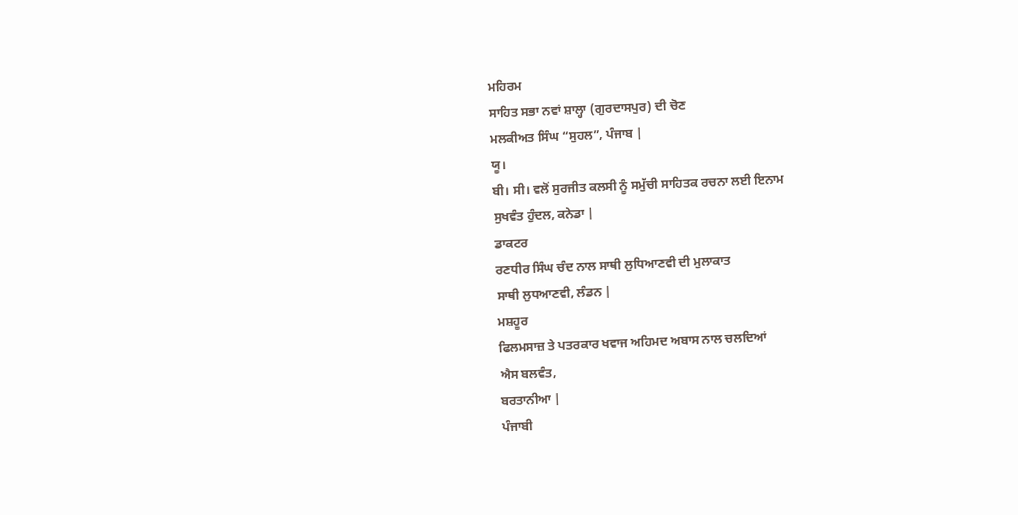ਮਹਿਰਮ
ਸਾਹਿਤ ਸਭਾ ਨਵਾਂ ਸ਼ਾਲ੍ਹਾ (ਗੁਰਦਾਸਪੁਰ) ਦੀ ਚੋਣ
ਮਲਕੀਅਤ ਸਿੰਘ “ਸੁਹਲ”, ਪੰਜਾਬ |
ਯੂ।
ਬੀ। ਸੀ। ਵਲੋਂ ਸੁਰਜੀਤ ਕਲਸੀ ਨੂੰ ਸਮੁੱਚੀ ਸਾਹਿਤਕ ਰਚਨਾ ਲਈ ਇਨਾਮ
ਸੁਖਵੰਤ ਹੁੰਦਲ, ਕਨੇਡਾ |
ਡਾਕਟਰ
ਰਣਧੀਰ ਸਿੰਘ ਚੰਦ ਨਾਲ ਸਾਥੀ ਲੁਧਿਆਣਵੀ ਦੀ ਮੁਲਾਕਾਤ
ਸਾਥੀ ਲੁਧਆਣਵੀ, ਲੰਡਨ |
ਮਸ਼ਹੂਰ
ਫਿਲਮਸਾਜ਼ ਤੇ ਪਤਰਕਾਰ ਖਵਾਜ ਅਹਿਮਦ ਅਬਾਸ ਨਾਲ ਚਲਦਿਆਂ
ਐਸ ਬਲਵੰਤ,
ਬਰਤਾਨੀਆ |
ਪੰਜਾਬੀ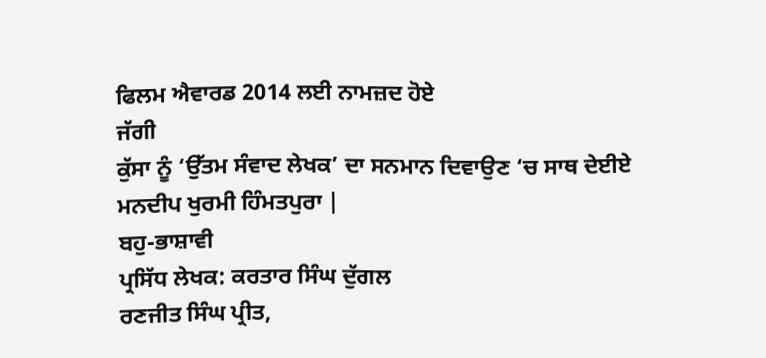ਫਿਲਮ ਐਵਾਰਡ 2014 ਲਈ ਨਾਮਜ਼ਦ ਹੋਏ
ਜੱਗੀ
ਕੁੱਸਾ ਨੂੰ ‘ਉੱਤਮ ਸੰਵਾਦ ਲੇਖਕ’ ਦਾ ਸਨਮਾਨ ਦਿਵਾਉਣ ‘ਚ ਸਾਥ ਦੇਈਏ
ਮਨਦੀਪ ਖੁਰਮੀ ਹਿੰਮਤਪੁਰਾ |
ਬਹੁ-ਭਾਸ਼ਾਵੀ
ਪ੍ਰਸਿੱਧ ਲੇਖਕ: ਕਰਤਾਰ ਸਿੰਘ ਦੁੱਗਲ
ਰਣਜੀਤ ਸਿੰਘ ਪ੍ਰੀਤ,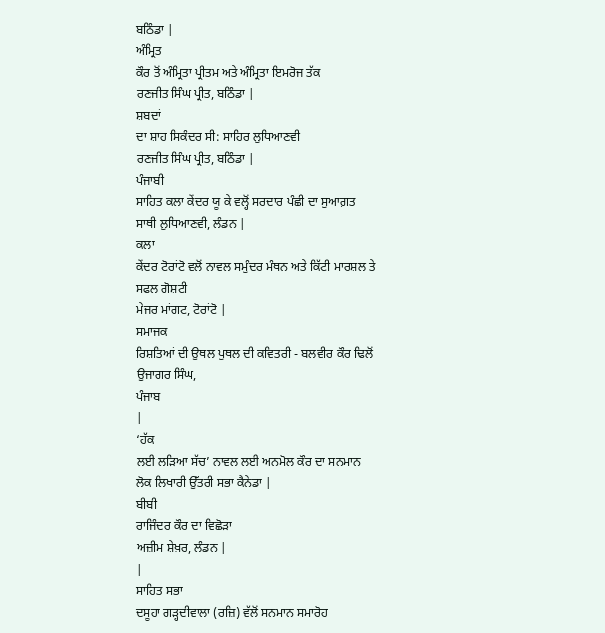ਬਠਿੰਡਾ |
ਅੰਮ੍ਰਿਤ
ਕੌਰ ਤੋਂ ਅੰਮ੍ਰਿਤਾ ਪ੍ਰੀਤਮ ਅਤੇ ਅੰਮ੍ਰਿਤਾ ਇਮਰੋਜ ਤੱਕ
ਰਣਜੀਤ ਸਿੰਘ ਪ੍ਰੀਤ, ਬਠਿੰਡਾ |
ਸ਼ਬਦਾਂ
ਦਾ ਸ਼ਾਹ ਸਿਕੰਦਰ ਸੀ: ਸਾਹਿਰ ਲੁਧਿਆਣਵੀ
ਰਣਜੀਤ ਸਿੰਘ ਪ੍ਰੀਤ, ਬਠਿੰਡਾ |
ਪੰਜਾਬੀ
ਸਾਹਿਤ ਕਲਾ ਕੇਂਦਰ ਯੂ ਕੇ ਵਲ੍ਹੋਂ ਸਰਦਾਰ ਪੰਛੀ ਦਾ ਸੁਆਗ਼ਤ
ਸਾਥੀ ਲੁਧਿਆਣਵੀ, ਲੰਡਨ |
ਕਲਾ
ਕੇਂਦਰ ਟੋਰਾਂਟੋ ਵਲੋਂ ਨਾਵਲ ਸਮੁੰਦਰ ਮੰਥਨ ਅਤੇ ਕਿੱਟੀ ਮਾਰਸ਼ਲ ਤੇ
ਸਫਲ ਗੋਸ਼ਟੀ
ਮੇਜਰ ਮਾਂਗਟ, ਟੋਰਾਂਟੋ |
ਸਮਾਜਕ
ਰਿਸ਼ਤਿਆਂ ਦੀ ਉਥਲ ਪੁਥਲ ਦੀ ਕਵਿਤਰੀ - ਬਲਵੀਰ ਕੌਰ ਢਿਲੋਂ
ਉਜਾਗਰ ਸਿੰਘ,
ਪੰਜਾਬ
|
‘ਹੱਕ
ਲਈ ਲੜਿਆ ਸੱਚ’ ਨਾਵਲ ਲਈ ਅਨਮੋਲ ਕੌਰ ਦਾ ਸਨਮਾਨ
ਲੋਕ ਲਿਖਾਰੀ ਉੱਤਰੀ ਸਭਾ ਕੈਨੇਡਾ |
ਬੀਬੀ
ਰਾਜਿੰਦਰ ਕੌਰ ਦਾ ਵਿਛੋੜਾ
ਅਜ਼ੀਮ ਸ਼ੇਖ਼ਰ, ਲੰਡਨ |
|
ਸਾਹਿਤ ਸਭਾ
ਦਸੂਹਾ ਗੜ੍ਹਦੀਵਾਲਾ (ਰਜ਼ਿ) ਵੱਲੋਂ ਸਨਮਾਨ ਸਮਾਰੋਹ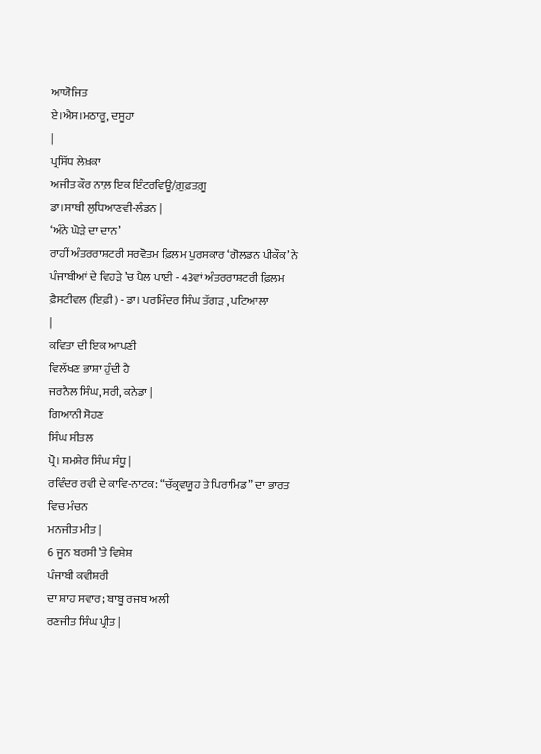ਆਯੋਜਿਤ
ਏ।ਐਸ।ਮਠਾਰੂ, ਦਸੂਹਾ
|
ਪ੍ਰਸਿੱਧ ਲੇਖ਼ਕਾ
ਅਜੀਤ ਕੌਰ ਨਾਲ਼ ਇਕ ਇੰਟਰਵਿਊ/ਗ਼ੁਫ਼ਤਗ਼ੂ
ਡਾ।ਸਾਥੀ ਲੁਧਿਆਣਵੀ-ਲੰਡਨ |
‘ਅੰਨੇ ਘੋੜੇ ਦਾ ਦਾਨ’
ਰਾਹੀਂ ਅੰਤਰਰਾਸ਼ਟਰੀ ਸਰਵੋਤਮ ਫ਼ਿਲਮ ਪੁਰਸਕਾਰ ‘ਗੋਲਡਨ ਪੀਕੌਕ’ ਨੇ
ਪੰਜਾਬੀਆਂ ਦੇ ਵਿਹੜੇ ’ਚ ਪੈਲ ਪਾਈ - 43ਵਾਂ ਅੰਤਰਰਾਸ਼ਟਰੀ ਫ਼ਿਲਮ
ਫ਼ੈਸਟੀਵਲ (ਇਫ਼ੀ) - ਡਾ। ਪਰਮਿੰਦਰ ਸਿੰਘ ਤੱਗੜ , ਪਟਿਆਲਾ
|
ਕਵਿਤਾ ਦੀ ਇਕ ਆਪਣੀ
ਵਿਲੱਖਣ ਭਾਸ਼ਾ ਹੁੰਦੀ ਹੈ
ਜਰਨੈਲ ਸਿੰਘ, ਸਰੀ, ਕਨੇਡਾ |
ਗਿਆਨੀ ਸੋਹਣ
ਸਿੰਘ ਸੀਤਲ
ਪ੍ਰੋ। ਸ਼ਮਸ਼ੇਰ ਸਿੰਘ ਸੰਧੂ |
ਰਵਿੰਦਰ ਰਵੀ ਦੇ ਕਾਵਿ-ਨਾਟਕ: “ਚੱਕ੍ਰਵਯੂਹ ਤੇ ਪਿਰਾਮਿਡ” ਦਾ ਭਾਰਤ
ਵਿਚ ਮੰਚਨ
ਮਨਜੀਤ ਮੀਤ |
6 ਜੂਨ ਬਰਸੀ’ਤੇ ਵਿਸ਼ੇਸ਼
ਪੰਜਾਬੀ ਕਵੀਸ਼ਰੀ
ਦਾ ਸ਼ਾਹ ਸਵਾਰ; ਬਾਬੂ ਰਜਬ ਅਲੀ
ਰਣਜੀਤ ਸਿੰਘ ਪ੍ਰੀਤ |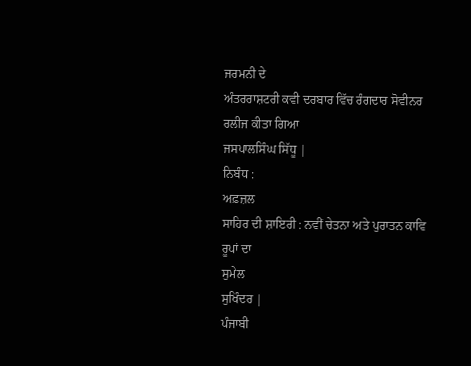ਜਰਮਨੀ ਦੇ
ਅੰਤਰਰਾਸ਼ਟਰੀ ਕਵੀ ਦਰਬਾਰ ਵਿੱਚ ਰੰਗਦਾਰ ਸੋਵੀਨਰ ਰਲੀਜ ਕੀਤਾ ਗਿਆ
ਜਸਪਾਲਸਿੰਘ ਸਿੱਧੂ |
ਨਿਬੰਧ :
ਅਫ਼ਜ਼ਲ
ਸਾਹਿਰ ਦੀ ਸ਼ਾਇਰੀ : ਨਵੀਂ ਚੇਤਨਾ ਅਤੇ ਪੁਰਾਤਨ ਕਾਵਿ ਰੂਪਾਂ ਦਾ
ਸੁਮੇਲ
ਸੁਖਿੰਦਰ |
ਪੰਜਾਬੀ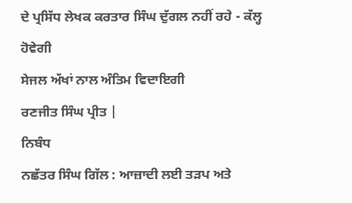ਦੇ ਪ੍ਰਸਿੱਧ ਲੇਖਕ ਕਰਤਾਰ ਸਿੰਘ ਦੁੱਗਲ ਨਹੀਂ ਰਹੇ - ਕੱਲ੍ਹ ਹੋਵੇਗੀ
ਸੇਜਲ ਅੱਖਾਂ ਨਾਲ ਅੰਤਿਮ ਵਿਦਾਇਗੀ
ਰਣਜੀਤ ਸਿੰਘ ਪ੍ਰੀਤ |
ਨਿਬੰਧ
ਨਛੱਤਰ ਸਿੰਘ ਗਿੱਲ : ਆਜ਼ਾਦੀ ਲਈ ਤੜਪ ਅਤੇ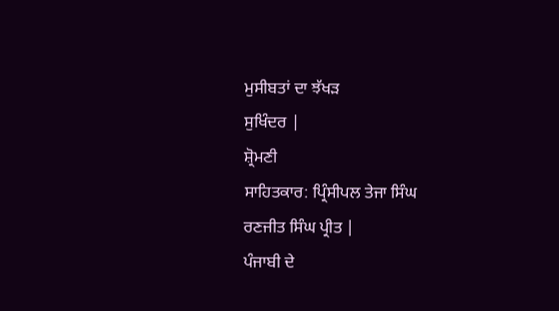ਮੁਸੀਬਤਾਂ ਦਾ ਝੱਖੜ
ਸੁਖਿੰਦਰ |
ਸ਼੍ਰੋਮਣੀ
ਸਾਹਿਤਕਾਰ: ਪ੍ਰਿੰਸੀਪਲ ਤੇਜਾ ਸਿੰਘ
ਰਣਜੀਤ ਸਿੰਘ ਪ੍ਰੀਤ |
ਪੰਜਾਬੀ ਦੇ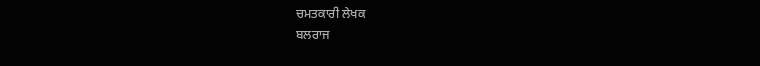ਚਮਤਕਾਰੀ ਲੇਖਕ
ਬਲਰਾਜ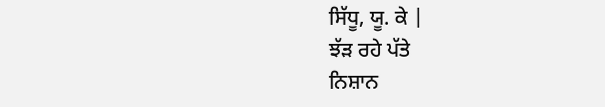ਸਿੱਧੂ, ਯੂ. ਕੇ |
ਝੱੜ ਰਹੇ ਪੱਤੇ
ਨਿਸ਼ਾਨ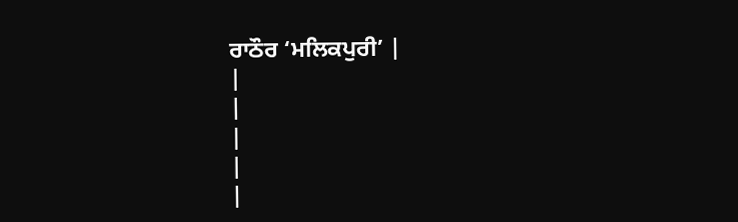ਰਾਠੌਰ ‘ਮਲਿਕਪੁਰੀ’ |
|
|
|
|
|